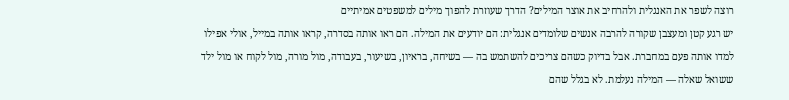רוצה לשפר את האנגלית ולהרחיב את אוצר המילים? הדרך שעוזרת להפוך מילים למשפטים אמיתיים
יש רגע קטן ומעצבן שקורה להרבה אנשים שלומדים אנגלית: הם יודעים את המילה. הם ראו אותה בסדרה, קראו אותה במייל, אולי אפילו למדו אותה פעם במחברת. אבל בדיוק כשהם צריכים להשתמש בה — בשיחה, בראיון, בשיעור, בעבודה, מול מורה, מול לקוח או מול ילד ששואל שאלה — המילה נעלמת. לא בגלל שהם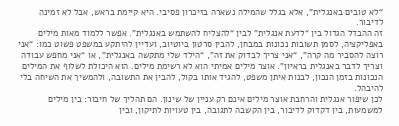“לא טובים באנגלית”, אלא בגלל שהמילה נשארה בזיכרון פסיבי. היא קיימת בראש, אבל לא זמינה לדיבור.
זה ההבדל הגדול בין “לדעת אנגלית” לבין “להצליח להשתמש באנגלית”. אפשר ללמוד מאות מילים באפליקציה, לסמן תשובות נכונות במבחן, להבין סרטון ביוטיוב, ועדיין להיתקע במשפט פשוט כמו: “אני רוצה להסביר מה קרה”, “אני צריך לבדוק את זה”, “הילד שלי מתקשה באנגלית”, או “אני מחפש עבודה וצריך לדבר באנגלית בראיון”. אוצר מילים אמיתי הוא לא רשימת מילים. הוא היכולת לשלוף את המילים הנכונות בזמן הנכון, לבנות איתן משפט, להגיד אותו בקול, להבין את התשובה, ולהמשיך את השיחה בלי להיבהל.
לכן שיפור אנגלית והרחבת אוצר מילים אינם רק עניין של שינון. הם תהליך של חיבור: בין מילים למשמעות, בין דקדוק לדיבור, בין הקשבה לתגובה, בין טעויות לתיקון, ובין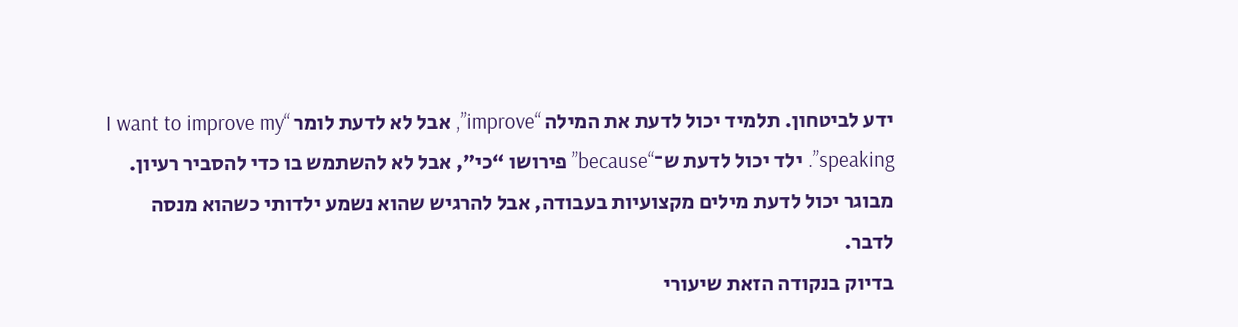ידע לביטחון. תלמיד יכול לדעת את המילה “improve”, אבל לא לדעת לומר “I want to improve my speaking”. ילד יכול לדעת ש־“because” פירושו “כי”, אבל לא להשתמש בו כדי להסביר רעיון. מבוגר יכול לדעת מילים מקצועיות בעבודה, אבל להרגיש שהוא נשמע ילדותי כשהוא מנסה לדבר.
בדיוק בנקודה הזאת שיעורי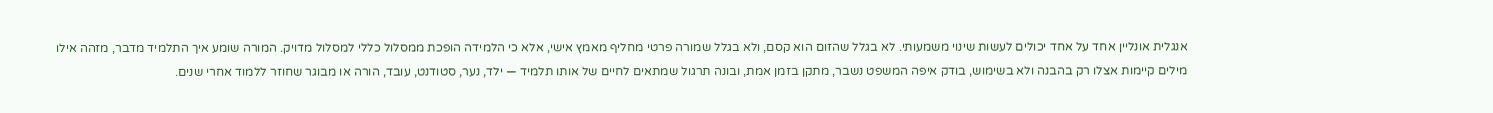אנגלית אונליין אחד על אחד יכולים לעשות שינוי משמעותי. לא בגלל שהזום הוא קסם, ולא בגלל שמורה פרטי מחליף מאמץ אישי, אלא כי הלמידה הופכת ממסלול כללי למסלול מדויק. המורה שומע איך התלמיד מדבר, מזהה אילו מילים קיימות אצלו רק בהבנה ולא בשימוש, בודק איפה המשפט נשבר, מתקן בזמן אמת, ובונה תרגול שמתאים לחיים של אותו תלמיד — ילד, נער, סטודנט, עובד, הורה או מבוגר שחוזר ללמוד אחרי שנים.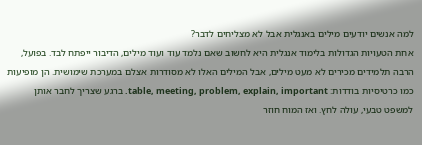למה אנשים יודעים מילים באנגלית אבל לא מצליחים לדבר?
אחת הטעויות הגדולות בלימוד אנגלית היא לחשוב שאם נלמד עוד ועוד מילים, הדיבור ייפתח לבד. בפועל, הרבה תלמידים מכירים לא מעט מילים, אבל המילים האלו לא מסודרות אצלם במערכת שימושית. הן מופיעות כמו כרטיסיות בודדות: table, meeting, problem, explain, important. ברגע שצריך לחבר אותן למשפט טבעי, עולה לחץ. ואז המוח חוזר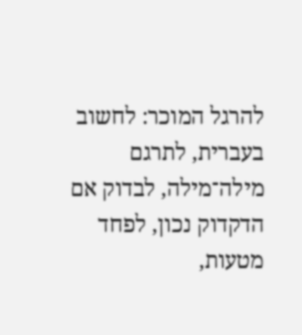להרגל המוכר: לחשוב בעברית, לתרגם מילה־מילה, לבדוק אם הדקדוק נכון, לפחד מטעות,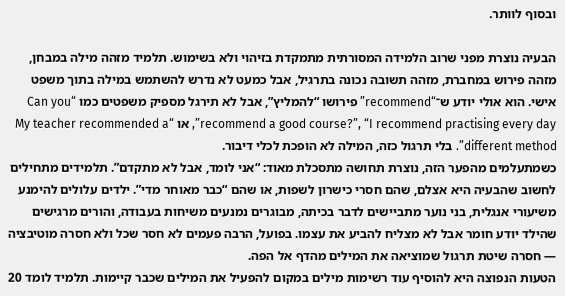ובסוף לוותר.

הבעיה נוצרת מפני שרוב הלמידה המסורתית מתמקדת בזיהוי ולא בשימוש. תלמיד מזהה מילה במבחן, מזהה פירוש במחברת, מזהה תשובה נכונה בתרגיל, אבל כמעט לא נדרש להשתמש במילה בתוך משפט אישי. הוא אולי יודע ש־“recommend” פירושו “להמליץ”, אבל לא תירגל מספיק משפטים כמו “Can you recommend a good course?”, “I recommend practising every day”, או “My teacher recommended a different method”. בלי תרגול כזה, המילה לא הופכת לכלי דיבור.
כשמתעלמים מהפער הזה, נוצרת תחושה מתסכלת מאוד: “אני לומד, אבל לא מתקדם”. תלמידים מתחילים לחשוב שהבעיה היא אצלם, שהם חסרי כישרון לשפות, או שהם “כבר מאוחר מדי”. ילדים עלולים להימנע משיעורי אנגלית, בני נוער מתביישים לדבר בכיתה, מבוגרים נמנעים משיחות בעבודה, והורים מרגישים שהילד יודע חומר אבל לא מצליח להביע את עצמו. בפועל, הרבה פעמים לא חסר שכל ולא חסרה מוטיבציה — חסרה שיטת תרגול שמוציאה את המילים מהדף אל הפה.
הטעות הנפוצה היא להוסיף עוד רשימות מילים במקום להפעיל את המילים שכבר קיימות. תלמיד לומד 20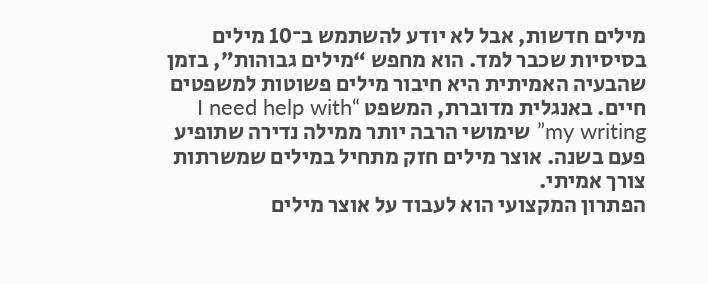מילים חדשות, אבל לא יודע להשתמש ב־10 מילים בסיסיות שכבר למד. הוא מחפש “מילים גבוהות”, בזמן שהבעיה האמיתית היא חיבור מילים פשוטות למשפטים חיים. באנגלית מדוברת, המשפט “I need help with my writing” שימושי הרבה יותר ממילה נדירה שתופיע פעם בשנה. אוצר מילים חזק מתחיל במילים שמשרתות צורך אמיתי.
הפתרון המקצועי הוא לעבוד על אוצר מילים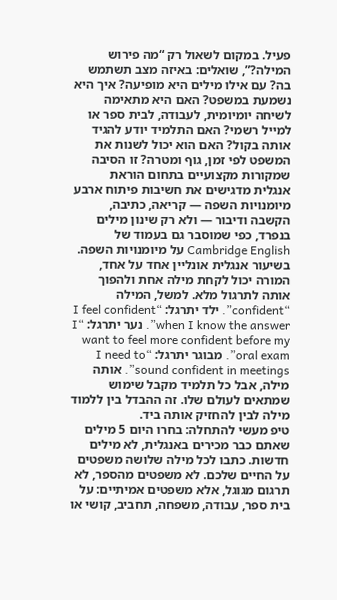פעיל. במקום לשאול רק “מה פירוש המילה?”, שואלים: באיזה מצב תשתמש בה? עם אילו מילים היא מופיעה? איך היא נשמעת במשפט? האם היא מתאימה לשיחה יומיומית, לעבודה, לבית ספר או למייל רשמי? האם התלמיד יודע להגיד אותה בקול? האם הוא יכול לשנות את המשפט לפי זמן, גוף ומטרה? זו הסיבה שמקורות מקצועיים בתחום הוראת אנגלית מדגישים את חשיבות פיתוח ארבע מיומנויות השפה — קריאה, כתיבה, הקשבה ודיבור — ולא רק שינון מילים בנפרד, כפי שמוסבר גם בעמוד של Cambridge English על מיומנויות השפה.
בשיעור אנגלית אונליין אחד על אחד, המורה יכול לקחת מילה אחת ולהפוך אותה לתרגול מלא. למשל, המילה “confident”. ילד יתרגל: “I feel confident when I know the answer”. נער יתרגל: “I want to feel more confident before my oral exam”. מבוגר יתרגל: “I need to sound confident in meetings”. אותה מילה, אבל כל תלמיד מקבל שימוש שמתאים לעולם שלו. זה ההבדל בין ללמוד מילה לבין להחזיק אותה ביד.
טיפ מעשי להתחלה: בחרו היום 5 מילים שאתם כבר מכירים באנגלית, לא מילים חדשות. כתבו לכל מילה שלושה משפטים על החיים שלכם. לא משפטים מהספר, לא תרגום מגוגל, אלא משפטים אמיתיים: על בית ספר, עבודה, משפחה, תחביב, קושי או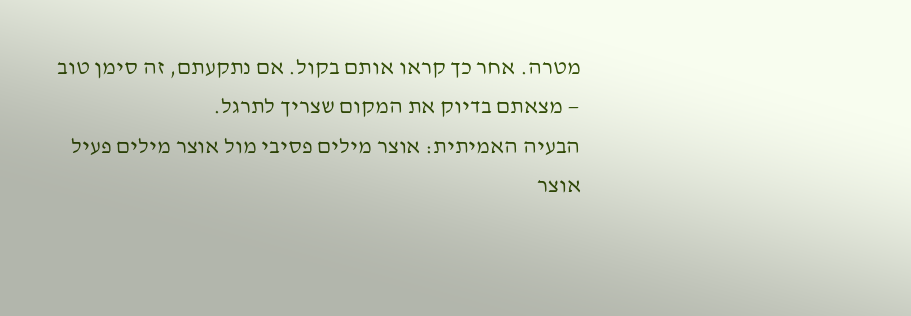מטרה. אחר כך קראו אותם בקול. אם נתקעתם, זה סימן טוב — מצאתם בדיוק את המקום שצריך לתרגל.
הבעיה האמיתית: אוצר מילים פסיבי מול אוצר מילים פעיל
אוצר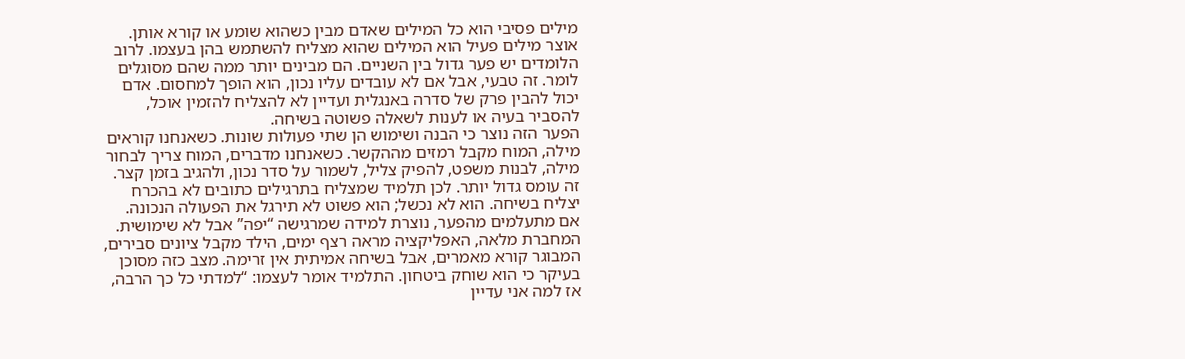מילים פסיבי הוא כל המילים שאדם מבין כשהוא שומע או קורא אותן. אוצר מילים פעיל הוא המילים שהוא מצליח להשתמש בהן בעצמו. לרוב הלומדים יש פער גדול בין השניים. הם מבינים יותר ממה שהם מסוגלים לומר. זה טבעי, אבל אם לא עובדים עליו נכון, הוא הופך למחסום. אדם יכול להבין פרק של סדרה באנגלית ועדיין לא להצליח להזמין אוכל, להסביר בעיה או לענות לשאלה פשוטה בשיחה.
הפער הזה נוצר כי הבנה ושימוש הן שתי פעולות שונות. כשאנחנו קוראים מילה, המוח מקבל רמזים מההקשר. כשאנחנו מדברים, המוח צריך לבחור מילה, לבנות משפט, להפיק צליל, לשמור על סדר נכון, ולהגיב בזמן קצר. זה עומס גדול יותר. לכן תלמיד שמצליח בתרגילים כתובים לא בהכרח יצליח בשיחה. הוא לא נכשל; הוא פשוט לא תירגל את הפעולה הנכונה.
אם מתעלמים מהפער, נוצרת למידה שמרגישה “יפה” אבל לא שימושית. המחברת מלאה, האפליקציה מראה רצף ימים, הילד מקבל ציונים סבירים, המבוגר קורא מאמרים, אבל בשיחה אמיתית אין זרימה. מצב כזה מסוכן בעיקר כי הוא שוחק ביטחון. התלמיד אומר לעצמו: “למדתי כל כך הרבה, אז למה אני עדיין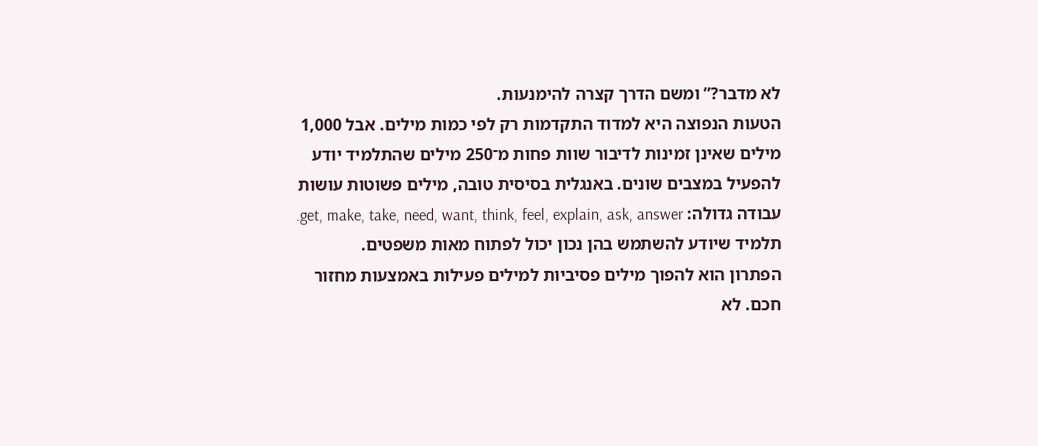לא מדבר?” ומשם הדרך קצרה להימנעות.
הטעות הנפוצה היא למדוד התקדמות רק לפי כמות מילים. אבל 1,000 מילים שאינן זמינות לדיבור שוות פחות מ־250 מילים שהתלמיד יודע להפעיל במצבים שונים. באנגלית בסיסית טובה, מילים פשוטות עושות עבודה גדולה: get, make, take, need, want, think, feel, explain, ask, answer. תלמיד שיודע להשתמש בהן נכון יכול לפתוח מאות משפטים.
הפתרון הוא להפוך מילים פסיביות למילים פעילות באמצעות מחזור חכם. לא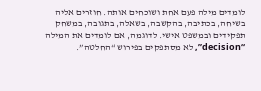לומדים מילה פעם אחת ושוכחים אותה. חוזרים אליה בשיחה, בכתיבה, בהקשבה, בשאלה, בתגובה, במשחק תפקידים ובמשפט אישי. לדוגמה, אם לומדים את המילה “decision”, לא מסתפקים בפירוש “החלטה”.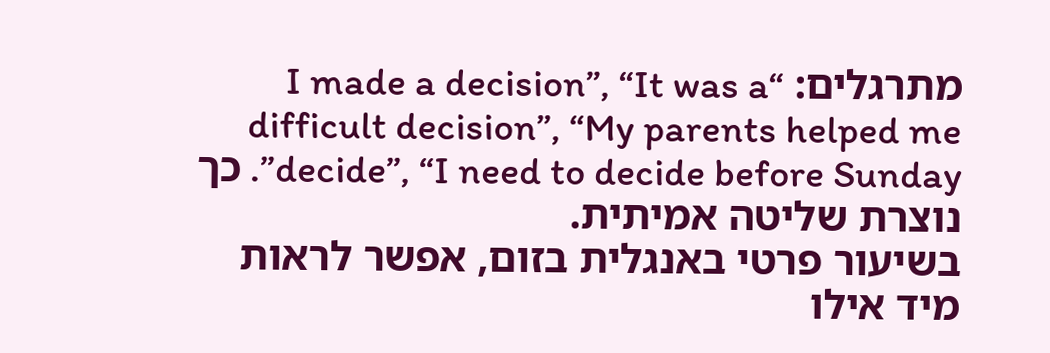מתרגלים: “I made a decision”, “It was a difficult decision”, “My parents helped me decide”, “I need to decide before Sunday”. כך נוצרת שליטה אמיתית.
בשיעור פרטי באנגלית בזום, אפשר לראות מיד אילו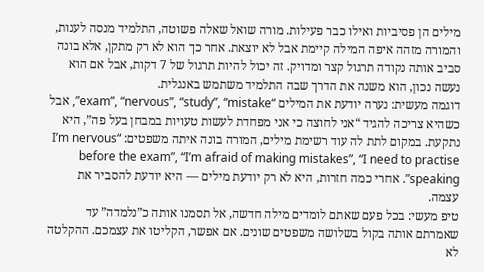מילים הן פסיביות ואילו כבר פעילות. מורה שואל שאלה פשוטה, התלמיד מנסה לענות, והמורה מזהה איפה המילה קיימת אבל לא יוצאת. אחר כך הוא לא רק מתקן, אלא בונה סביב אותה נקודה תרגול קצר ומדויק. זה יכול להיות תרגול של 7 דקות, אבל אם הוא נעשה נכון, הוא משנה את הדרך שבה התלמיד משתמש באנגלית.
דוגמה מעשית: נערה יודעת את המילים “exam”, “nervous”, “study”, “mistake”, אבל כשהיא צריכה להגיד “אני לחוצה כי אני מפחדת לעשות טעויות במבחן בעל פה”, היא נתקעת. במקום לתת לה עוד רשימת מילים, המורה בונה איתה משפטים: “I’m nervous before the exam”, “I’m afraid of making mistakes”, “I need to practise speaking”. אחרי כמה חזרות, היא לא רק יודעת מילים — היא יודעת להסביר את עצמה.
טיפ מעשי: בכל פעם שאתם לומדים מילה חדשה, אל תסמנו אותה כ”נלמדה” עד שאמרתם אותה בקול בשלושה משפטים שונים. אם אפשר, הקליטו את עצמכם. ההקלטה לא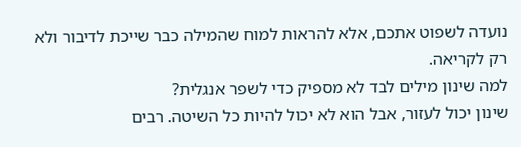נועדה לשפוט אתכם, אלא להראות למוח שהמילה כבר שייכת לדיבור ולא רק לקריאה.
למה שינון מילים לבד לא מספיק כדי לשפר אנגלית?
שינון יכול לעזור, אבל הוא לא יכול להיות כל השיטה. רבים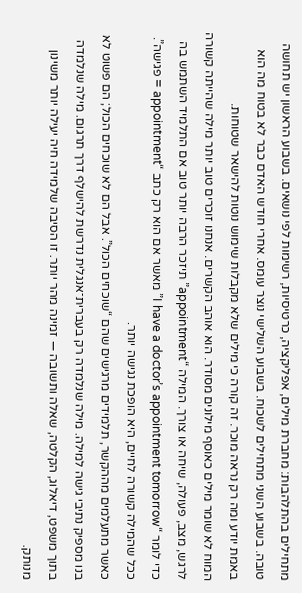מתחילים בהתלהבות: מחברת מילים, אפליקציה, כרטיסיות, רשימות לפי נושאים. בשבוע הראשון יש תחושה טובה. בשבוע השני מתחילים לשכוח. בשבוע השלישי נוצר עומס. אחרי חודש האדם כבר לא בטוח מה הוא באמת יודע ומה רק נראה מוכר. זה קורה כי מילים שלא מקבלות שימוש נוטות להישאר שטוחות.
המוח לא שומר מילים כאוסף מילונים מסודר. הוא אוהב הקשרים. אנחנו זוכרים טוב יותר מילה שהייתה קשורה לרגש, מצב, פעולה, שיחה או צורך. המילה “appointment” תיזכר הרבה יותר טוב אם התלמיד השתמש בה כדי לומר “I have a doctor’s appointment tomorrow” מאשר אם הוא רק כתב “appointment = פגישה”. ככל שהמילה קשורה לחיים, היא הופכת נגישה יותר.
כאשר מתעלמים מההקשר, תלמידים מרגישים שהם “שוכחים הכול”. אבל הם לא שוכחים הכול; הם פשוט לא בנו מספיק נתיבי גישה למילה. מילה שנלמדה רק בעברית־אנגלית נדרשת להישלף דרך תרגום. מילה שנלמדה בתוך משפט, דיאלוג, הקלטה, שאלה ותשובה — זמינה מהר יותר. זו הסיבה שלמידה חיה יעילה יותר משינון מנותק.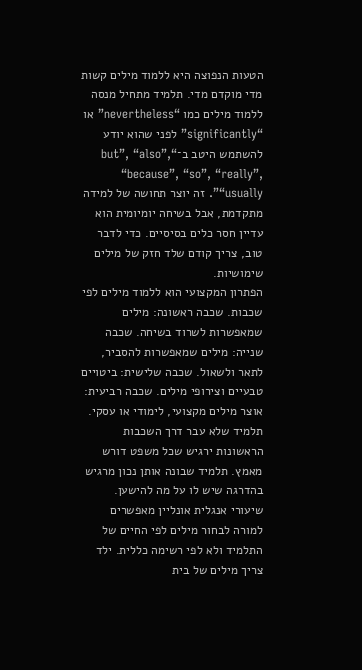הטעות הנפוצה היא ללמוד מילים קשות מדי מוקדם מדי. תלמיד מתחיל מנסה ללמוד מילים כמו “nevertheless” או “significantly” לפני שהוא יודע להשתמש היטב ב־“but”, “also”, “because”, “so”, “really”, “usually”. זה יוצר תחושה של למידה מתקדמת, אבל בשיחה יומיומית הוא עדיין חסר כלים בסיסיים. כדי לדבר טוב, צריך קודם שלד חזק של מילים שימושיות.
הפתרון המקצועי הוא ללמוד מילים לפי שכבות. שכבה ראשונה: מילים שמאפשרות לשרוד בשיחה. שכבה שנייה: מילים שמאפשרות להסביר, לתאר ולשאול. שכבה שלישית: ביטויים טבעיים וצירופי מילים. שכבה רביעית: אוצר מילים מקצועי, לימודי או עסקי. תלמיד שלא עבר דרך השכבות הראשונות ירגיש שכל משפט דורש מאמץ. תלמיד שבונה אותן נכון מרגיש בהדרגה שיש לו על מה להישען.
שיעורי אנגלית אונליין מאפשרים למורה לבחור מילים לפי החיים של התלמיד ולא לפי רשימה כללית. ילד צריך מילים של בית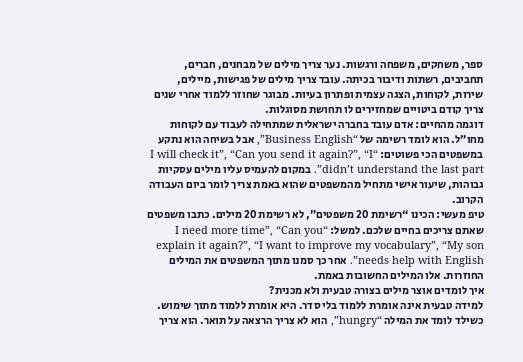ספר, משחקים, משפחה ורגשות. נער צריך מילים של מבחנים, חברים, תחביבים, רשתות ודיבור בכיתה. עובד צריך מילים של פגישות, מיילים, שירות, לקוחות, הצגה עצמית ופתרון בעיות. מבוגר שחוזר ללמוד אחרי שנים צריך קודם ביטויים שמחזירים לו תחושת מסוגלות.
דוגמה מהחיים: אדם עובד בחברה ישראלית שמתחילה לעבוד עם לקוחות מחו”ל. הוא לומד רשימה של “Business English”, אבל בשיחה הוא נתקע במשפטים הכי פשוטים: “I will check it”, “Can you send it again?”, “I didn’t understand the last part”. במקום להעמיס עליו מילים עסקיות גבוהות, שיעור אישי מתחיל מהמשפטים שהוא באמת צריך לומר ביום העבודה הקרוב.
טיפ מעשי: הכינו “רשימת 20 משפטים”, לא רשימת 20 מילים. כתבו משפטים שאתם צריכים בחיים שלכם. למשל: “I need more time”, “Can you explain it again?”, “I want to improve my vocabulary”, “My son needs help with English”. אחר כך סמנו מתוך המשפטים את המילים החוזרות. אלו המילים החשובות באמת.
איך לומדים אוצר מילים בצורה טבעית ולא מכנית?
למידה טבעית אינה אומרת ללמוד בלי סדר. היא אומרת ללמוד מתוך שימוש. כשילד לומד את המילה “hungry”, הוא לא צריך הרצאה על תואר. הוא צריך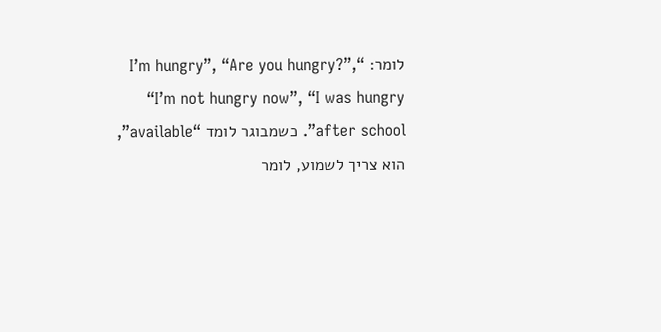לומר: “I’m hungry”, “Are you hungry?”, “I’m not hungry now”, “I was hungry after school”. כשמבוגר לומד “available”, הוא צריך לשמוע, לומר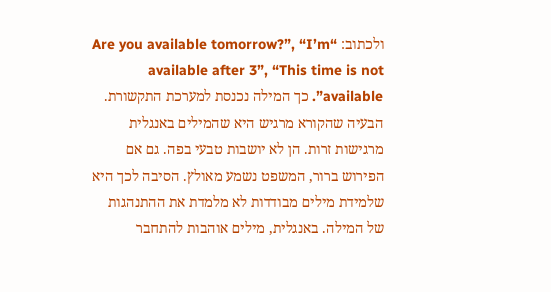ולכתוב: “Are you available tomorrow?”, “I’m available after 3”, “This time is not available”. כך המילה נכנסת למערכת התקשורת.
הבעיה שהקורא מרגיש היא שהמילים באנגלית מרגישות זרות. הן לא יושבות טבעי בפה. גם אם הפירוש ברור, המשפט נשמע מאולץ. הסיבה לכך היא שלמידת מילים מבודדות לא מלמדת את ההתנהגות של המילה. באנגלית, מילים אוהבות להתחבר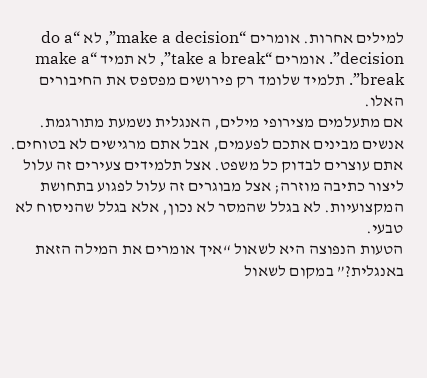למילים אחרות. אומרים “make a decision”, לא “do a decision”. אומרים “take a break”, לא תמיד “make a break”. תלמיד שלומד רק פירושים מפספס את החיבורים האלו.
אם מתעלמים מצירופי מילים, האנגלית נשמעת מתורגמת. אנשים מבינים אתכם לפעמים, אבל אתם מרגישים לא בטוחים. אתם עוצרים לבדוק כל משפט. אצל תלמידים צעירים זה עלול ליצור כתיבה מוזרה; אצל מבוגרים זה עלול לפגוע בתחושת המקצועיות. לא בגלל שהמסר לא נכון, אלא בגלל שהניסוח לא טבעי.
הטעות הנפוצה היא לשאול “איך אומרים את המילה הזאת באנגלית?” במקום לשאול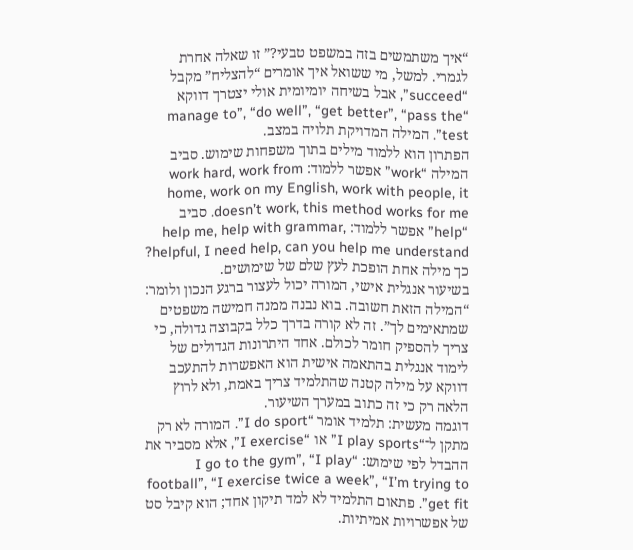“איך משתמשים בזה במשפט טבעי?” זו שאלה אחרת לגמרי. למשל, מי ששואל איך אומרים “להצליח” מקבל “succeed”, אבל בשיחה יומיומית אולי יצטרך דווקא “manage to”, “do well”, “get better”, “pass the test”. המילה המדויקת תלויה במצב.
הפתרון הוא ללמוד מילים בתוך משפחות שימוש. סביב המילה “work” אפשר ללמוד: work hard, work from home, work on my English, work with people, it doesn’t work, this method works for me. סביב “help” אפשר ללמוד: help me, help with grammar, helpful, I need help, can you help me understand? כך מילה אחת הופכת לעץ שלם של שימושים.
בשיעור אנגלית אישי, המורה יכול לעצור ברגע הנכון ולומר: “המילה הזאת חשובה. בוא נבנה ממנה חמישה משפטים שמתאימים לך”. זה לא קורה בדרך כלל בקבוצה גדולה, כי צריך להספיק חומר לכולם. אחד היתרונות הגדולים של לימוד אנגלית בהתאמה אישית הוא האפשרות להתעכב דווקא על מילה קטנה שהתלמיד צריך באמת, ולא לרוץ הלאה רק כי זה כתוב במערך השיעור.
דוגמה מעשית: תלמיד אומר “I do sport”. המורה לא רק מתקן ל־“I play sports” או “I exercise”, אלא מסביר את ההבדל לפי שימוש: “I go to the gym”, “I play football”, “I exercise twice a week”, “I’m trying to get fit”. פתאום התלמיד לא למד תיקון אחד; הוא קיבל סט של אפשרויות אמיתיות.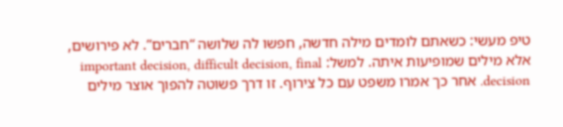טיפ מעשי: כשאתם לומדים מילה חדשה, חפשו לה שלושה “חברים”. לא פירושים, אלא מילים שמופיעות איתה. למשל: important decision, difficult decision, final decision. אחר כך אמרו משפט עם כל צירוף. זו דרך פשוטה להפוך אוצר מילים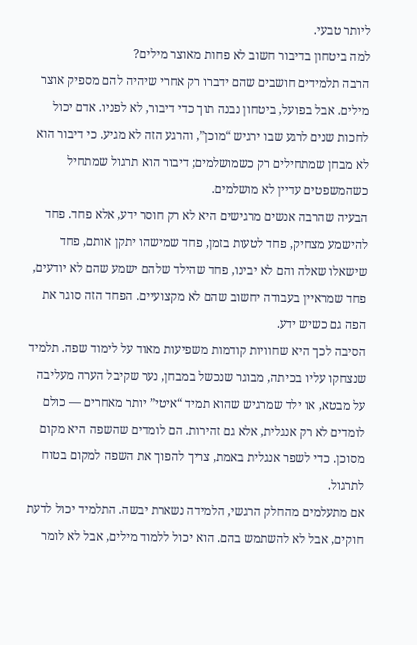ליותר טבעי.
למה ביטחון בדיבור חשוב לא פחות מאוצר מילים?
הרבה תלמידים חושבים שהם ידברו רק אחרי שיהיה להם מספיק אוצר מילים. אבל בפועל, ביטחון נבנה תוך כדי דיבור, לא לפניו. אדם יכול לחכות שנים לרגע שבו ירגיש “מוכן”, והרגע הזה לא מגיע. כי דיבור הוא לא מבחן שמתחילים רק כשמושלמים; דיבור הוא תרגול שמתחיל כשהמשפטים עדיין לא מושלמים.
הבעיה שהרבה אנשים מרגישים היא לא רק חוסר ידע, אלא פחד. פחד להישמע מצחיק, פחד לטעות בזמן, פחד שמישהו יתקן אותם, פחד שישאלו שאלה והם לא יבינו, פחד שהילד שלהם ישמע שהם לא יודעים, פחד שמראיין בעבודה יחשוב שהם לא מקצועיים. הפחד הזה סוגר את הפה גם כשיש ידע.
הסיבה לכך היא שחוויות קודמות משפיעות מאוד על לימוד שפה. תלמיד שנצחקו עליו בכיתה, מבוגר שנכשל במבחן, נער שקיבל הערה מעליבה על מבטא, או ילד שמרגיש שהוא תמיד “איטי” יותר מאחרים — כולם לומדים לא רק אנגלית, אלא גם זהירות. הם לומדים שהשפה היא מקום מסוכן. כדי לשפר אנגלית באמת, צריך להפוך את השפה למקום בטוח לתרגול.
אם מתעלמים מהחלק הרגשי, הלמידה נשארת יבשה. התלמיד יכול לדעת חוקים, אבל לא להשתמש בהם. הוא יכול ללמוד מילים, אבל לא לומר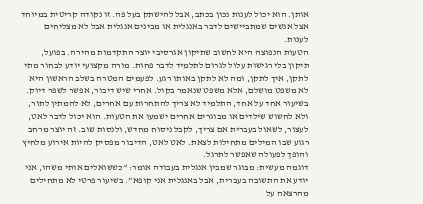אותן. הוא יכול לענות נכון בכתב, אבל להישתק בעל פה. זו נקודה קריטית במיוחד אצל אנשים שמתביישים לדבר באנגלית או מבינים אנגלית אבל לא מצליחים לענות.
הטעות הנפוצה היא לחשוב שתיקון אגרסיבי יוצר התקדמות מהירה. בפועל, תיקון בלי רגישות עלול לגרום לתלמיד לדבר פחות. מורה מקצועי יודע לבחור מתי לתקן, איך לתקן, ומה לא לתקן באותו רגע. לפעמים המטרה בשלב הראשון היא לא משפט מושלם, אלא משפט שנאמר בקול. אחרי שיש דיבור, אפשר לשפר דיוק.
בשיעור אחד על אחד, התלמיד לא צריך להתחרות עם אחרים, לא להמתין לתור, ולא לחשוש שילדים או מבוגרים אחרים ישמעו את הטעות. הוא יכול לדבר לאט, לעצור, לשאול בעברית אם צריך, לקבל ניסוח מחדש, ולנסות שוב. זה יוצר מרחב רגוע שבו המילים מתחילות לצאת. לאט לאט, הדיבור מפסיק להיות אירוע מלחיץ והופך לפעולה שאפשר לתרגל.
דוגמה מעשית: מבוגר שמבין אנגלית בעבודה אומר: “כששואלים אותי משהו, אני יודע את התשובה בעברית, אבל באנגלית אני קופא”. בשיעור פרטי לא מתחילים מהרצאה על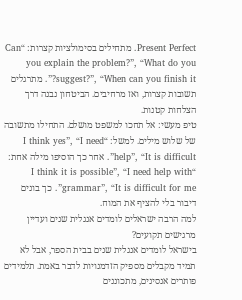Present Perfect. מתחילים בסימולציות קצרות: “Can you explain the problem?”, “What do you suggest?”, “When can you finish it?”. מתרגלים תשובות קצרות, ואז מרחיבים. הביטחון נבנה דרך הצלחות קטנות.
טיפ מעשי: אל תחכו למשפט מושלם. התחילו מתשובה של שלוש מילים. למשל: “I think yes”, “I need help”, “It is difficult”. אחר כך הוסיפו מילה אחת: “I think it is possible”, “I need help with grammar”, “It is difficult for me”. כך בונים דיבור בלי להציף את המוח.
למה הרבה ישראלים לומדים אנגלית שנים ועדיין מרגישים תקועים?
בישראל לומדים אנגלית שנים בבית הספר, אבל לא תמיד מקבלים מספיק הזדמנויות לדבר באמת. תלמידים פותרים אנסינים, מתכוננים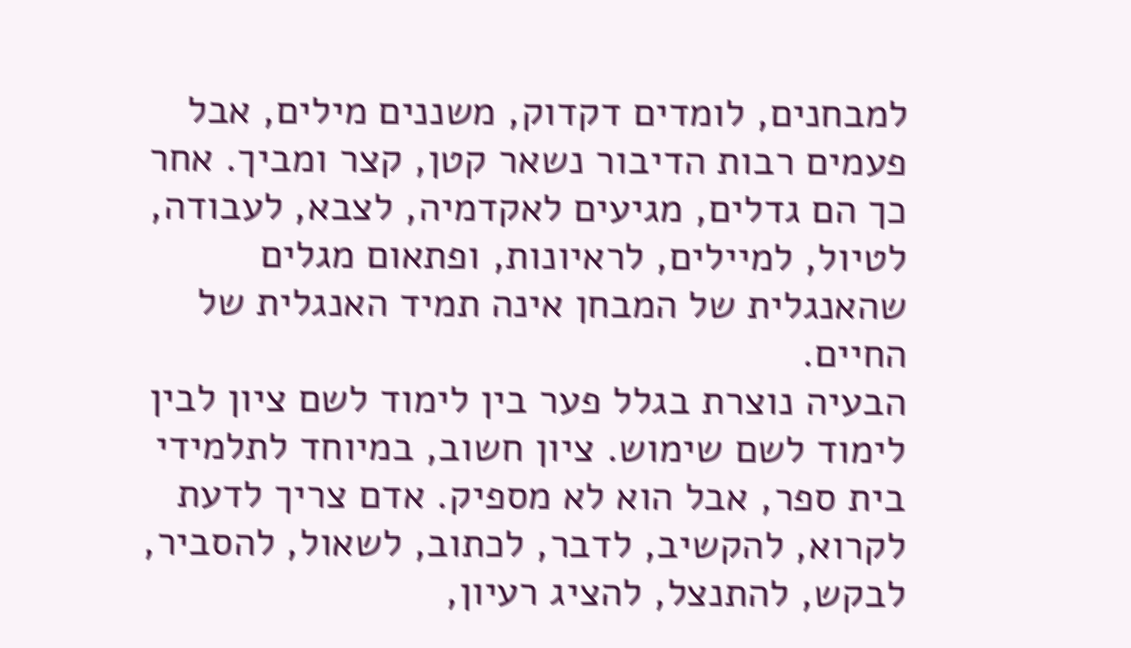למבחנים, לומדים דקדוק, משננים מילים, אבל פעמים רבות הדיבור נשאר קטן, קצר ומביך. אחר כך הם גדלים, מגיעים לאקדמיה, לצבא, לעבודה, לטיול, למיילים, לראיונות, ופתאום מגלים שהאנגלית של המבחן אינה תמיד האנגלית של החיים.
הבעיה נוצרת בגלל פער בין לימוד לשם ציון לבין לימוד לשם שימוש. ציון חשוב, במיוחד לתלמידי בית ספר, אבל הוא לא מספיק. אדם צריך לדעת לקרוא, להקשיב, לדבר, לכתוב, לשאול, להסביר, לבקש, להתנצל, להציג רעיון,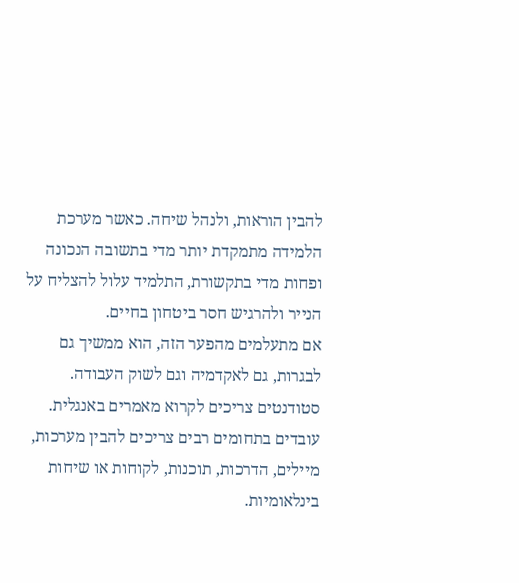להבין הוראות, ולנהל שיחה. כאשר מערכת הלמידה מתמקדת יותר מדי בתשובה הנכונה ופחות מדי בתקשורת, התלמיד עלול להצליח על הנייר ולהרגיש חסר ביטחון בחיים.
אם מתעלמים מהפער הזה, הוא ממשיך גם לבגרות, גם לאקדמיה וגם לשוק העבודה. סטודנטים צריכים לקרוא מאמרים באנגלית. עובדים בתחומים רבים צריכים להבין מערכות, מיילים, הדרכות, תוכנות, לקוחות או שיחות בינלאומיות.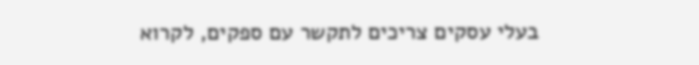בעלי עסקים צריכים לתקשר עם ספקים, לקרוא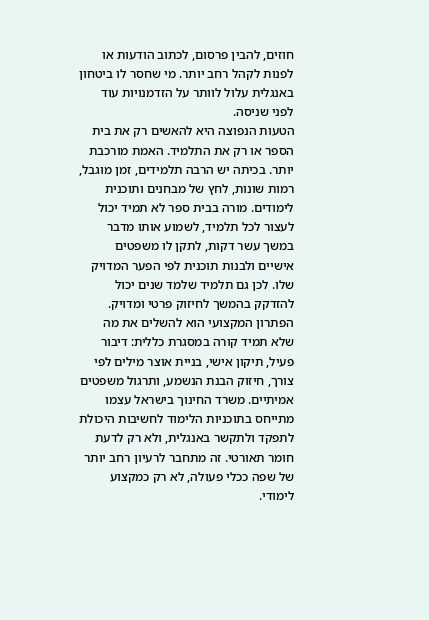חוזים, להבין פרסום, לכתוב הודעות או לפנות לקהל רחב יותר. מי שחסר לו ביטחון באנגלית עלול לוותר על הזדמנויות עוד לפני שניסה.
הטעות הנפוצה היא להאשים רק את בית הספר או רק את התלמיד. האמת מורכבת יותר. בכיתה יש הרבה תלמידים, זמן מוגבל, רמות שונות, לחץ של מבחנים ותוכנית לימודים. מורה בבית ספר לא תמיד יכול לעצור לכל תלמיד, לשמוע אותו מדבר במשך עשר דקות, לתקן לו משפטים אישיים ולבנות תוכנית לפי הפער המדויק שלו. לכן גם תלמיד שלמד שנים יכול להזדקק בהמשך לחיזוק פרטי ומדויק.
הפתרון המקצועי הוא להשלים את מה שלא תמיד קורה במסגרת כללית: דיבור פעיל, תיקון אישי, בניית אוצר מילים לפי צורך, חיזוק הבנת הנשמע, ותרגול משפטים אמיתיים. משרד החינוך בישראל עצמו מתייחס בתוכניות הלימוד לחשיבות היכולת לתפקד ולתקשר באנגלית, ולא רק לדעת חומר תאורטי. זה מתחבר לרעיון רחב יותר של שפה ככלי פעולה, לא רק כמקצוע לימודי.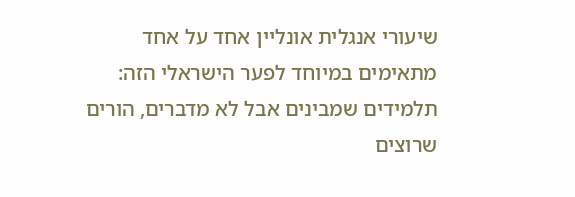שיעורי אנגלית אונליין אחד על אחד מתאימים במיוחד לפער הישראלי הזה: תלמידים שמבינים אבל לא מדברים, הורים שרוצים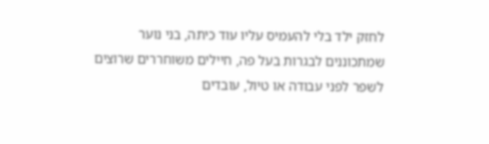לחזק ילד בלי להעמיס עליו עוד כיתה, בני נוער שמתכוננים לבגרות בעל פה, חיילים משוחררים שרוצים לשפר לפני עבודה או טיול, עובדים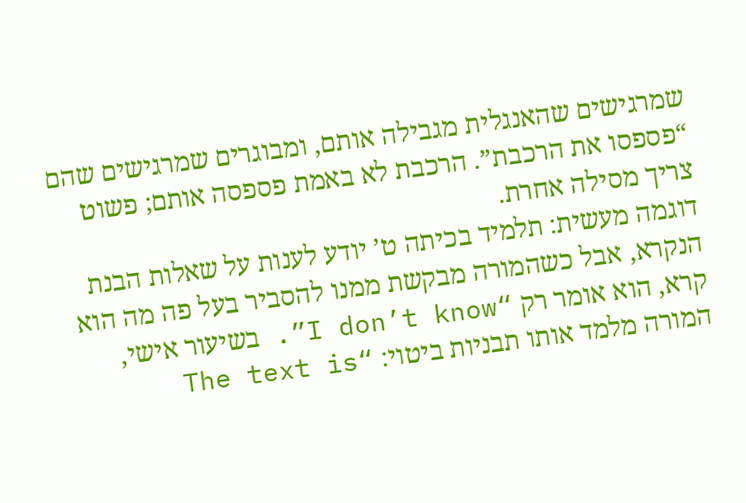שמרגישים שהאנגלית מגבילה אותם, ומבוגרים שמרגישים שהם “פספסו את הרכבת”. הרכבת לא באמת פספסה אותם; פשוט צריך מסילה אחרת.
דוגמה מעשית: תלמיד בכיתה ט’ יודע לענות על שאלות הבנת הנקרא, אבל כשהמורה מבקשת ממנו להסביר בעל פה מה הוא קרא, הוא אומר רק “I don’t know”. בשיעור אישי, המורה מלמד אותו תבניות ביטוי: “The text is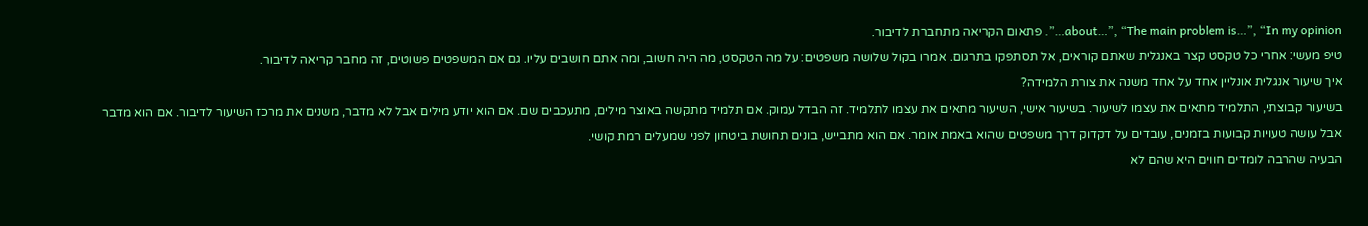about…”, “The main problem is…”, “In my opinion…”. פתאום הקריאה מתחברת לדיבור.
טיפ מעשי: אחרי כל טקסט קצר באנגלית שאתם קוראים, אל תסתפקו בתרגום. אמרו בקול שלושה משפטים: על מה הטקסט, מה היה חשוב, ומה אתם חושבים עליו. גם אם המשפטים פשוטים, זה מחבר קריאה לדיבור.
איך שיעור אנגלית אונליין אחד על אחד משנה את צורת הלמידה?
בשיעור קבוצתי, התלמיד מתאים את עצמו לשיעור. בשיעור אישי, השיעור מתאים את עצמו לתלמיד. זה הבדל עמוק. אם תלמיד מתקשה באוצר מילים, מתעכבים שם. אם הוא יודע מילים אבל לא מדבר, משנים את מרכז השיעור לדיבור. אם הוא מדבר אבל עושה טעויות קבועות בזמנים, עובדים על דקדוק דרך משפטים שהוא באמת אומר. אם הוא מתבייש, בונים תחושת ביטחון לפני שמעלים רמת קושי.
הבעיה שהרבה לומדים חווים היא שהם לא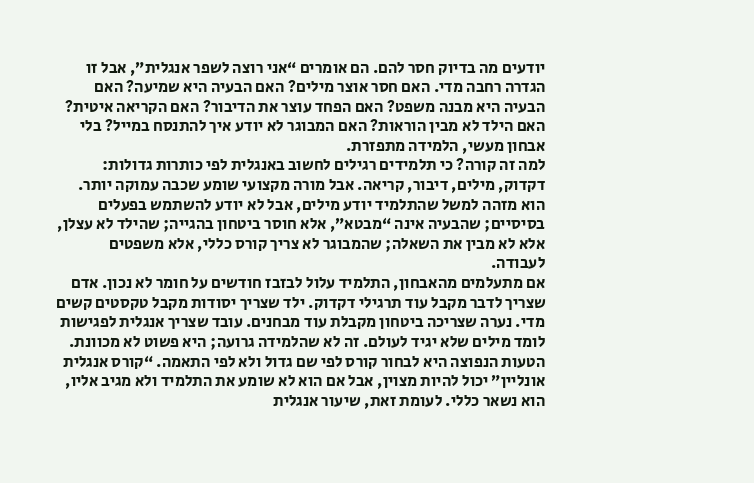יודעים מה בדיוק חסר להם. הם אומרים “אני רוצה לשפר אנגלית”, אבל זו הגדרה רחבה מדי. האם חסר אוצר מילים? האם הבעיה היא שמיעה? האם הבעיה היא מבנה משפט? האם הפחד עוצר את הדיבור? האם הקריאה איטית? האם הילד לא מבין הוראות? האם המבוגר לא יודע איך להתנסח במייל? בלי אבחון מעשי, הלמידה מתפזרת.
למה זה קורה? כי תלמידים רגילים לחשוב באנגלית לפי כותרות גדולות: דקדוק, מילים, דיבור, קריאה. אבל מורה מקצועי שומע שכבה עמוקה יותר. הוא מזהה למשל שהתלמיד יודע מילים, אבל לא יודע להשתמש בפעלים בסיסיים; שהבעיה אינה “מבטא”, אלא חוסר ביטחון בהגייה; שהילד לא עצלן, אלא לא מבין את השאלה; שהמבוגר לא צריך קורס כללי, אלא משפטים לעבודה.
אם מתעלמים מהאבחון, התלמיד עלול לבזבז חודשים על חומר לא נכון. אדם שצריך לדבר מקבל עוד תרגילי דקדוק. ילד שצריך יסודות מקבל טקסטים קשים מדי. נערה שצריכה ביטחון מקבלת עוד מבחנים. עובד שצריך אנגלית לפגישות לומד מילים שלא יגיד לעולם. זה לא שהלמידה גרועה; היא פשוט לא מכוונת.
הטעות הנפוצה היא לבחור קורס לפי שם גדול ולא לפי התאמה. “קורס אנגלית אונליין” יכול להיות מצוין, אבל אם הוא לא שומע את התלמיד ולא מגיב אליו, הוא נשאר כללי. לעומת זאת, שיעור אנגלית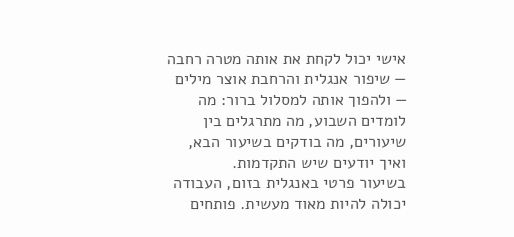אישי יכול לקחת את אותה מטרה רחבה — שיפור אנגלית והרחבת אוצר מילים — ולהפוך אותה למסלול ברור: מה לומדים השבוע, מה מתרגלים בין שיעורים, מה בודקים בשיעור הבא, ואיך יודעים שיש התקדמות.
בשיעור פרטי באנגלית בזום, העבודה יכולה להיות מאוד מעשית. פותחים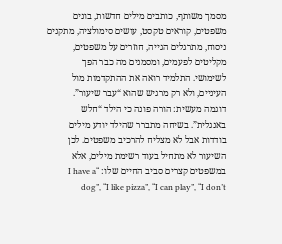מסמך משותף, כותבים מילים חדשות, בונים משפטים, קוראים טקסט, עושים סימולציה, מתקנים ניסוח, מתרגלים הגייה, חוזרים על משפטים, מקליטים לפעמים, ומסמנים מה כבר הפך לשימושי. התלמיד רואה את ההתקדמות מול העיניים, ולא רק מרגיש שהוא “עבר שיעור”.
דוגמה מעשית: הורה פונה כי הילד “חלש באנגלית”. בשיחה מתברר שהילד יודע מילים בודדות אבל לא מצליח להרכיב משפטים. לכן השיעור לא מתחיל בעוד רשימת מילים, אלא במשפטים קצרים סביב החיים שלו: “I have a dog”, “I like pizza”, “I can play”, “I don’t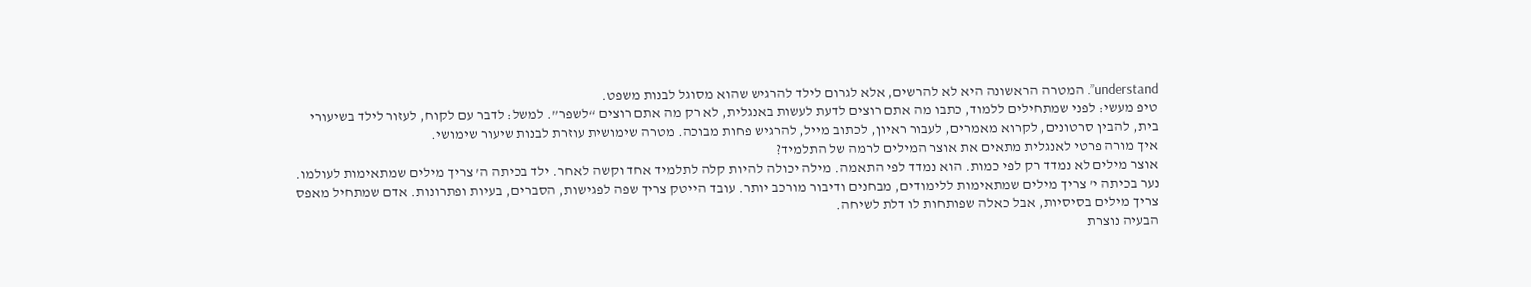understand”. המטרה הראשונה היא לא להרשים, אלא לגרום לילד להרגיש שהוא מסוגל לבנות משפט.
טיפ מעשי: לפני שמתחילים ללמוד, כתבו מה אתם רוצים לדעת לעשות באנגלית, לא רק מה אתם רוצים “לשפר”. למשל: לדבר עם לקוח, לעזור לילד בשיעורי בית, להבין סרטונים, לקרוא מאמרים, לעבור ראיון, לכתוב מייל, להרגיש פחות מבוכה. מטרה שימושית עוזרת לבנות שיעור שימושי.
איך מורה פרטי לאנגלית מתאים את אוצר המילים לרמה של התלמיד?
אוצר מילים לא נמדד רק לפי כמות. הוא נמדד לפי התאמה. מילה יכולה להיות קלה לתלמיד אחד וקשה לאחר. ילד בכיתה ה’ צריך מילים שמתאימות לעולמו. נער בכיתה י’ צריך מילים שמתאימות ללימודים, מבחנים ודיבור מורכב יותר. עובד הייטק צריך שפה לפגישות, הסברים, בעיות ופתרונות. אדם שמתחיל מאפס צריך מילים בסיסיות, אבל כאלה שפותחות לו דלת לשיחה.
הבעיה נוצרת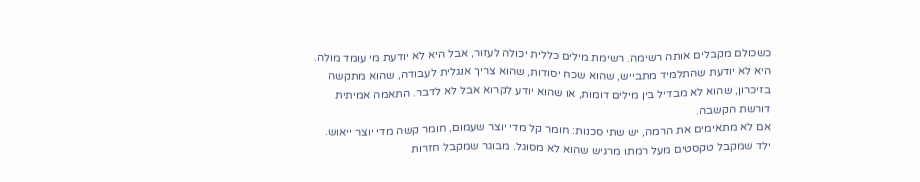כשכולם מקבלים אותה רשימה. רשימת מילים כללית יכולה לעזור, אבל היא לא יודעת מי עומד מולה. היא לא יודעת שהתלמיד מתבייש, שהוא שכח יסודות, שהוא צריך אנגלית לעבודה, שהוא מתקשה בזיכרון, שהוא לא מבדיל בין מילים דומות, או שהוא יודע לקרוא אבל לא לדבר. התאמה אמיתית דורשת הקשבה.
אם לא מתאימים את הרמה, יש שתי סכנות: חומר קל מדי יוצר שעמום, חומר קשה מדי יוצר ייאוש. ילד שמקבל טקסטים מעל רמתו מרגיש שהוא לא מסוגל. מבוגר שמקבל חזרות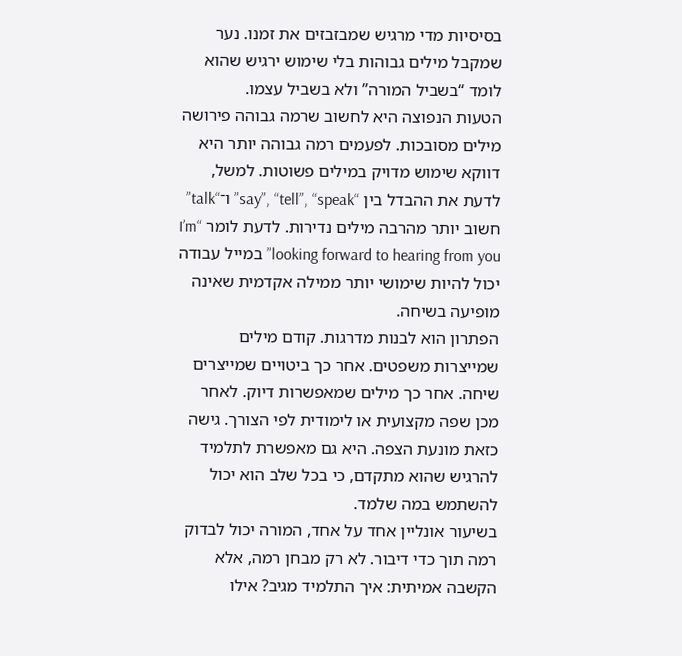בסיסיות מדי מרגיש שמבזבזים את זמנו. נער שמקבל מילים גבוהות בלי שימוש ירגיש שהוא לומד “בשביל המורה” ולא בשביל עצמו.
הטעות הנפוצה היא לחשוב שרמה גבוהה פירושה מילים מסובכות. לפעמים רמה גבוהה יותר היא דווקא שימוש מדויק במילים פשוטות. למשל, לדעת את ההבדל בין “say”, “tell”, “speak” ו־“talk” חשוב יותר מהרבה מילים נדירות. לדעת לומר “I’m looking forward to hearing from you” במייל עבודה יכול להיות שימושי יותר ממילה אקדמית שאינה מופיעה בשיחה.
הפתרון הוא לבנות מדרגות. קודם מילים שמייצרות משפטים. אחר כך ביטויים שמייצרים שיחה. אחר כך מילים שמאפשרות דיוק. לאחר מכן שפה מקצועית או לימודית לפי הצורך. גישה כזאת מונעת הצפה. היא גם מאפשרת לתלמיד להרגיש שהוא מתקדם, כי בכל שלב הוא יכול להשתמש במה שלמד.
בשיעור אונליין אחד על אחד, המורה יכול לבדוק רמה תוך כדי דיבור. לא רק מבחן רמה, אלא הקשבה אמיתית: איך התלמיד מגיב? אילו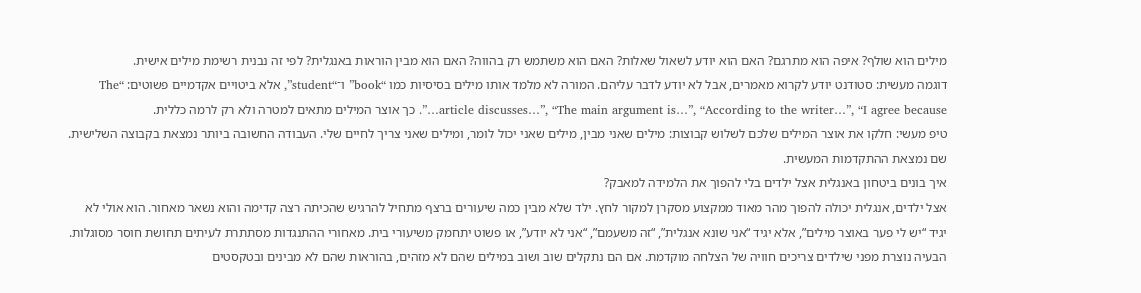מילים הוא שולף? איפה הוא מתרגם? האם הוא יודע לשאול שאלות? האם הוא משתמש רק בהווה? האם הוא מבין הוראות באנגלית? לפי זה נבנית רשימת מילים אישית.
דוגמה מעשית: סטודנט יודע לקרוא מאמרים, אבל לא יודע לדבר עליהם. המורה לא מלמד אותו מילים בסיסיות כמו “book” ו־“student”, אלא ביטויים אקדמיים פשוטים: “The article discusses…”, “The main argument is…”, “According to the writer…”, “I agree because…”. כך אוצר המילים מתאים למטרה ולא רק לרמה כללית.
טיפ מעשי: חלקו את אוצר המילים שלכם לשלוש קבוצות: מילים שאני מבין, מילים שאני יכול לומר, ומילים שאני צריך לחיים שלי. העבודה החשובה ביותר נמצאת בקבוצה השלישית. שם נמצאת ההתקדמות המעשית.
איך בונים ביטחון באנגלית אצל ילדים בלי להפוך את הלמידה למאבק?
אצל ילדים, אנגלית יכולה להפוך מהר מאוד ממקצוע מסקרן למקור לחץ. ילד שלא מבין כמה שיעורים ברצף מתחיל להרגיש שהכיתה רצה קדימה והוא נשאר מאחור. הוא אולי לא יגיד “יש לי פער באוצר מילים”, אלא יגיד “אני שונא אנגלית”, “זה משעמם”, “אני לא יודע”, או פשוט יתחמק משיעורי בית. מאחורי ההתנגדות מסתתרת לעיתים תחושת חוסר מסוגלות.
הבעיה נוצרת מפני שילדים צריכים חוויה של הצלחה מוקדמת. אם הם נתקלים שוב ושוב במילים שהם לא מזהים, בהוראות שהם לא מבינים ובטקסטים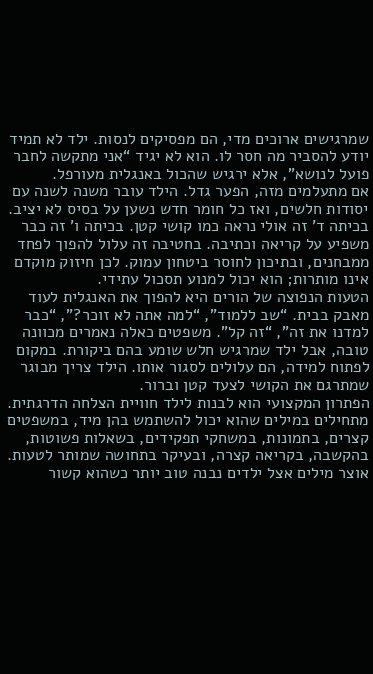שמרגישים ארוכים מדי, הם מפסיקים לנסות. ילד לא תמיד יודע להסביר מה חסר לו. הוא לא יגיד “אני מתקשה לחבר פועל לנושא”, אלא ירגיש שהכול באנגלית מעורפל.
אם מתעלמים מזה, הפער גדל. הילד עובר משנה לשנה עם יסודות חלשים, ואז כל חומר חדש נשען על בסיס לא יציב. בכיתה ד’ זה אולי נראה כמו קושי קטן. בכיתה ו’ זה כבר משפיע על קריאה וכתיבה. בחטיבה זה עלול להפוך לפחד ממבחנים, ובתיכון לחוסר ביטחון עמוק. לכן חיזוק מוקדם אינו מותרות; הוא יכול למנוע תסכול עתידי.
הטעות הנפוצה של הורים היא להפוך את האנגלית לעוד מאבק בבית. “שב ללמוד”, “למה אתה לא זוכר?”, “כבר למדנו את זה”, “זה קל”. משפטים כאלה נאמרים מכוונה טובה, אבל ילד שמרגיש חלש שומע בהם ביקורת. במקום לפתוח למידה, הם עלולים לסגור אותו. הילד צריך מבוגר שמתרגם את הקושי לצעד קטן וברור.
הפתרון המקצועי הוא לבנות לילד חוויית הצלחה הדרגתית. מתחילים במילים שהוא יכול להשתמש בהן מיד, במשפטים קצרים, בתמונות, במשחקי תפקידים, בשאלות פשוטות, בהקשבה, בקריאה קצרה, ובעיקר בתחושה שמותר לטעות. אוצר מילים אצל ילדים נבנה טוב יותר כשהוא קשור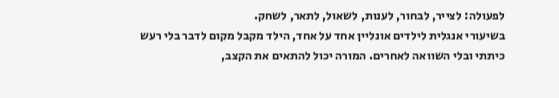לפעולה: לצייר, לבחור, לענות, לשאול, לתאר, לשחק.
בשיעורי אנגלית לילדים אונליין אחד על אחד, הילד מקבל מקום לדבר בלי רעש כיתתי ובלי השוואה לאחרים. המורה יכול להתאים את הקצב,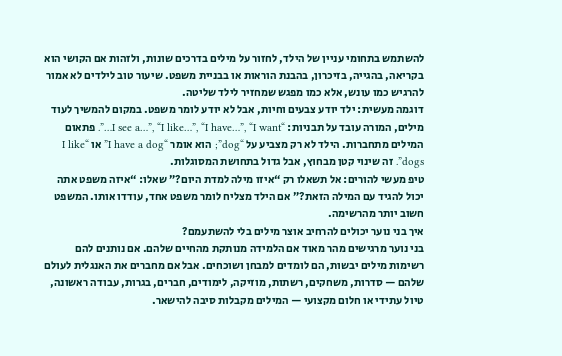להשתמש בתחומי עניין של הילד, לחזור על מילים בדרכים שונות, ולזהות אם הקושי הוא בקריאה, בהגייה, בזיכרון, בהבנת הוראות או בבניית משפט. שיעור טוב לילדים לא אמור להרגיש כמו עונש, אלא כמו מפגש שמחזיר לילד שליטה.
דוגמה מעשית: ילד יודע צבעים וחיות, אבל לא יודע לומר משפט. במקום להמשיך לעוד מילים, המורה עובד על תבניות: “I see a…”, “I like…”, “I have…”, “I want…”. פתאום המילים מתחברות. הילד לא רק מצביע על “dog”; הוא אומר “I have a dog” או “I like dogs”. זה שינוי קטן מבחוץ, אבל גדול בתחושת המסוגלות.
טיפ מעשי להורים: אל תשאלו רק “איזו מילה למדת היום?” שאלו: “איזה משפט אתה יכול להגיד עם המילה הזאת?” אם הילד מצליח לומר משפט אחד, עודדו אותו. המשפט חשוב יותר מהרשימה.
איך בני נוער יכולים להרחיב אוצר מילים בלי להשתעמם?
בני נוער מרגישים מהר מאוד אם הלמידה מנותקת מהחיים שלהם. אם נותנים להם רשימות מילים יבשות, הם לומדים למבחן ושוכחים. אבל אם מחברים את האנגלית לעולם שלהם — סדרות, משחקים, רשתות, מוזיקה, לימודים, חברים, בגרות, עבודה ראשונה, טיול עתידי או חלום מקצועי — המילים מקבלות סיבה להישאר.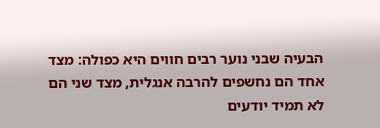הבעיה שבני נוער רבים חווים היא כפולה: מצד אחד הם נחשפים להרבה אנגלית, מצד שני הם לא תמיד יודעים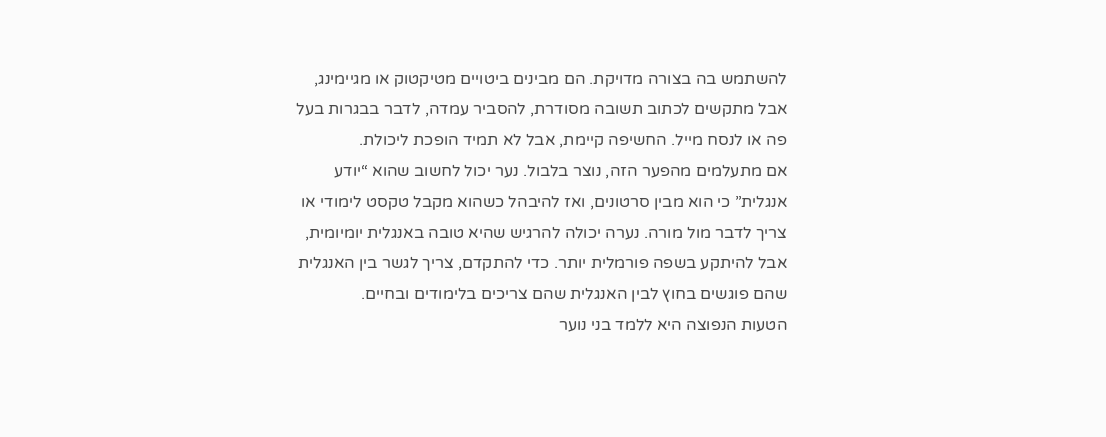להשתמש בה בצורה מדויקת. הם מבינים ביטויים מטיקטוק או מגיימינג, אבל מתקשים לכתוב תשובה מסודרת, להסביר עמדה, לדבר בבגרות בעל פה או לנסח מייל. החשיפה קיימת, אבל לא תמיד הופכת ליכולת.
אם מתעלמים מהפער הזה, נוצר בלבול. נער יכול לחשוב שהוא “יודע אנגלית” כי הוא מבין סרטונים, ואז להיבהל כשהוא מקבל טקסט לימודי או צריך לדבר מול מורה. נערה יכולה להרגיש שהיא טובה באנגלית יומיומית, אבל להיתקע בשפה פורמלית יותר. כדי להתקדם, צריך לגשר בין האנגלית שהם פוגשים בחוץ לבין האנגלית שהם צריכים בלימודים ובחיים.
הטעות הנפוצה היא ללמד בני נוער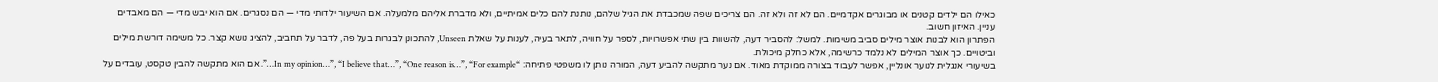כאילו הם ילדים קטנים או מבוגרים אקדמיים. הם לא זה ולא זה. הם צריכים שפה שמכבדת את הגיל שלהם, נותנת להם כלים אמיתיים, ולא מדברת אליהם מלמעלה. אם השיעור ילדותי מדי — הם נסגרים. אם הוא יבש מדי — הם מאבדים עניין. האיזון חשוב.
הפתרון הוא לבנות אוצר מילים סביב משימות. למשל: להסביר דעה, להשוות בין שתי אפשרויות, לספר על חוויה, לתאר בעיה, לענות על שאלת Unseen, להתכונן לבגרות בעל פה, לדבר על תחביב, להציג נושא קצר. כל משימה דורשת מילים וביטויים. כך אוצר המילים לא נלמד כרשימה, אלא כחלק מיכולת.
בשיעורי אנגלית לנוער אונליין, אפשר לעבוד בצורה ממוקדת מאוד. אם נער מתקשה להביע דעה, המורה נותן לו משפטי פתיחה: “In my opinion…”, “I believe that…”, “One reason is…”, “For example…”. אם הוא מתקשה להבין טקסט, עובדים על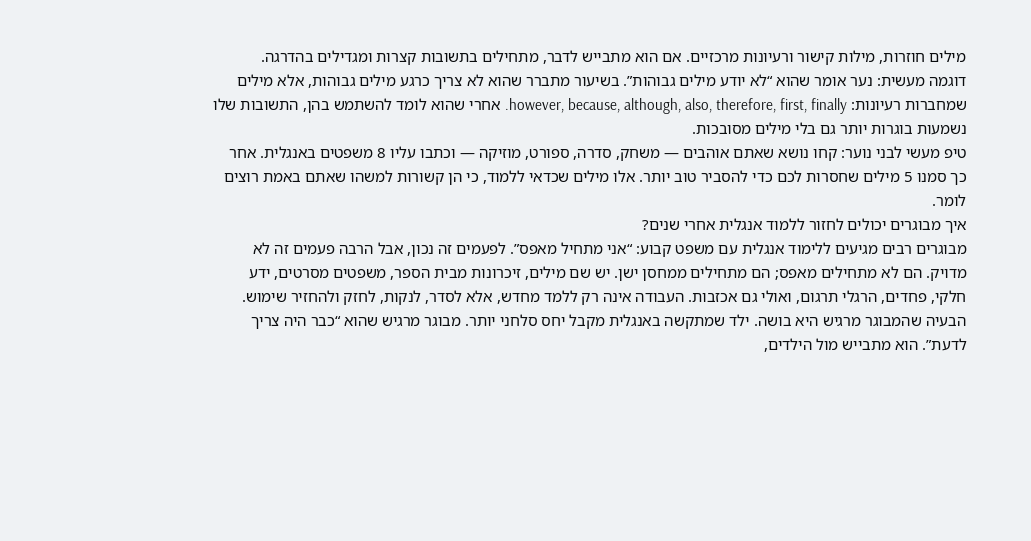מילים חוזרות, מילות קישור ורעיונות מרכזיים. אם הוא מתבייש לדבר, מתחילים בתשובות קצרות ומגדילים בהדרגה.
דוגמה מעשית: נער אומר שהוא “לא יודע מילים גבוהות”. בשיעור מתברר שהוא לא צריך כרגע מילים גבוהות, אלא מילים שמחברות רעיונות: however, because, although, also, therefore, first, finally. אחרי שהוא לומד להשתמש בהן, התשובות שלו נשמעות בוגרות יותר גם בלי מילים מסובכות.
טיפ מעשי לבני נוער: קחו נושא שאתם אוהבים — משחק, סדרה, ספורט, מוזיקה — וכתבו עליו 8 משפטים באנגלית. אחר כך סמנו 5 מילים שחסרות לכם כדי להסביר טוב יותר. אלו מילים שכדאי ללמוד, כי הן קשורות למשהו שאתם באמת רוצים לומר.
איך מבוגרים יכולים לחזור ללמוד אנגלית אחרי שנים?
מבוגרים רבים מגיעים ללימוד אנגלית עם משפט קבוע: “אני מתחיל מאפס”. לפעמים זה נכון, אבל הרבה פעמים זה לא מדויק. הם לא מתחילים מאפס; הם מתחילים ממחסן ישן. יש שם מילים, זיכרונות מבית הספר, משפטים מסרטים, ידע חלקי, פחדים, הרגלי תרגום, ואולי גם אכזבות. העבודה אינה רק ללמד מחדש, אלא לסדר, לנקות, לחזק ולהחזיר שימוש.
הבעיה שהמבוגר מרגיש היא בושה. ילד שמתקשה באנגלית מקבל יחס סלחני יותר. מבוגר מרגיש שהוא “כבר היה צריך לדעת”. הוא מתבייש מול הילדים,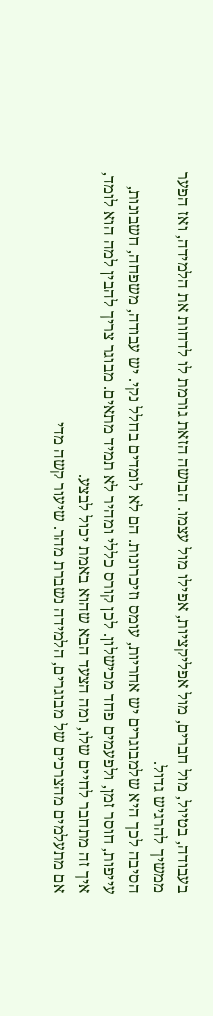בעבודה, בטיול, מול חברים, מול אפליקציות, אפילו מול עצמו. הבושה הזאת גורמת לו לדחות את הלמידה, ואז הפער ממשיך להרגיש גדול.
הסיבה לכך היא שלמבוגרים יש אחריות, עומס וזיכרונות. הם לא לומדים בחלל נקי. יש עבודה, משפחה, חשבונות, עייפות, חוסר זמן, ולפעמים פחד מכישלון. לכן קורס כללי ומהיר לא תמיד מתאים. מבוגר צריך להבין למה הוא לומד, איך זה מתחבר לחיים שלו, ומה הצעד הבא שהוא באמת יכול לבצע.
אם מתעלמים מהצרכים של מבוגרים, הלמידה נשברת מהר. שיעור קשה מדי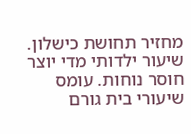מחזיר תחושת כישלון. שיעור ילדותי מדי יוצר חוסר נוחות. עומס שיעורי בית גורם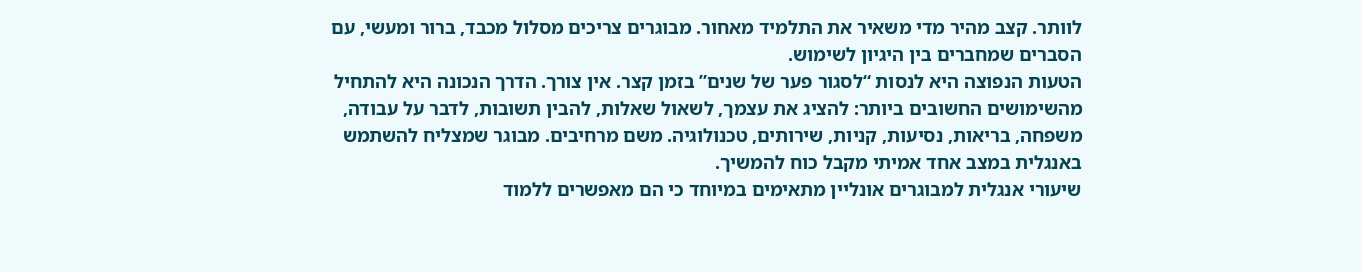לוותר. קצב מהיר מדי משאיר את התלמיד מאחור. מבוגרים צריכים מסלול מכבד, ברור ומעשי, עם הסברים שמחברים בין היגיון לשימוש.
הטעות הנפוצה היא לנסות “לסגור פער של שנים” בזמן קצר. אין צורך. הדרך הנכונה היא להתחיל מהשימושים החשובים ביותר: להציג את עצמך, לשאול שאלות, להבין תשובות, לדבר על עבודה, משפחה, בריאות, נסיעות, קניות, שירותים, טכנולוגיה. משם מרחיבים. מבוגר שמצליח להשתמש באנגלית במצב אחד אמיתי מקבל כוח להמשיך.
שיעורי אנגלית למבוגרים אונליין מתאימים במיוחד כי הם מאפשרים ללמוד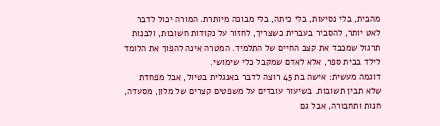מהבית, בלי נסיעות, בלי כיתה, בלי מבוכה מיותרת. המורה יכול לדבר לאט יותר, להסביר בעברית כשצריך, לחזור על נקודות חשובות, ולבנות תרגול שמכבד את קצב החיים של התלמיד. המטרה אינה להפוך את הלומד לילד בבית ספר, אלא לאדם שמקבל כלי שימושי.
דוגמה מעשית: אישה בת 45 רוצה לדבר באנגלית בטיול, אבל מפחדת שלא תבין תשובות. בשיעור עובדים על משפטים קצרים של מלון, מסעדה, חנות ותחבורה, אבל גם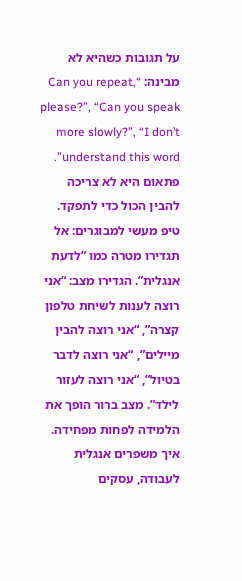על תגובות כשהיא לא מבינה: “Can you repeat, please?”, “Can you speak more slowly?”, “I don’t understand this word”. פתאום היא לא צריכה להבין הכול כדי לתפקד.
טיפ מעשי למבוגרים: אל תגדירו מטרה כמו “לדעת אנגלית”. הגדירו מצב: “אני רוצה לענות לשיחת טלפון קצרה”, “אני רוצה להבין מיילים”, “אני רוצה לדבר בטיול”, “אני רוצה לעזור לילד”. מצב ברור הופך את הלמידה לפחות מפחידה.
איך משפרים אנגלית לעבודה, עסקים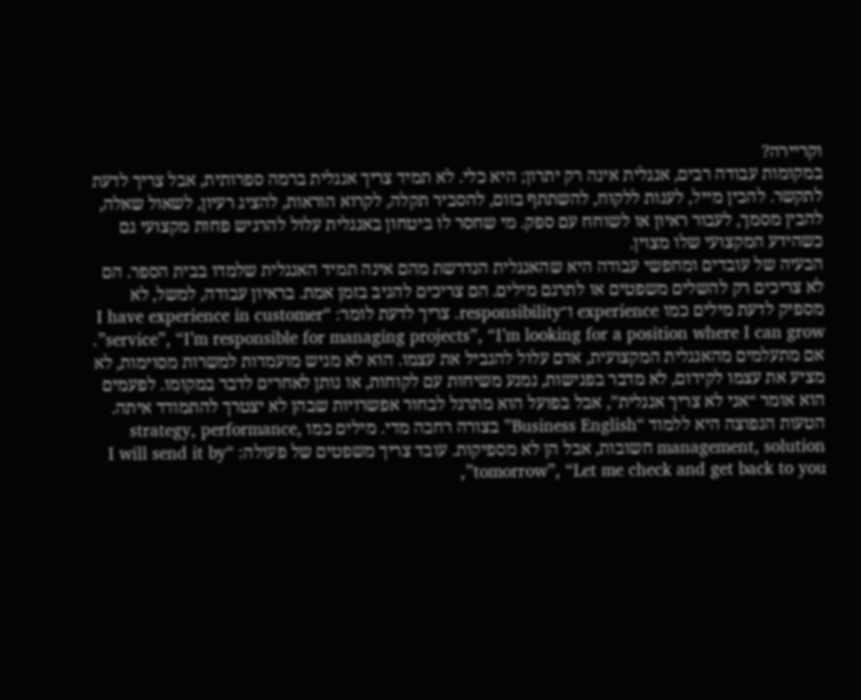וקריירה?
במקומות עבודה רבים, אנגלית אינה רק יתרון; היא כלי. לא תמיד צריך אנגלית ברמה ספרותית, אבל צריך לדעת לתקשר. להבין מייל, לענות ללקוח, להשתתף בזום, להסביר תקלה, לקרוא הוראות, להציג רעיון, לשאול שאלה, להבין מסמך, לעבור ראיון או לשוחח עם ספק. מי שחסר לו ביטחון באנגלית עלול להרגיש פחות מקצועי גם כשהידע המקצועי שלו מצוין.
הבעיה של עובדים ומחפשי עבודה היא שהאנגלית הנדרשת מהם אינה תמיד האנגלית שלמדו בבית הספר. הם לא צריכים רק להשלים משפטים או לתרגם מילים. הם צריכים להגיב בזמן אמת. בראיון עבודה, למשל, לא מספיק לדעת מילים כמו experience ו־responsibility. צריך לדעת לומר: “I have experience in customer service”, “I’m responsible for managing projects”, “I’m looking for a position where I can grow”.
אם מתעלמים מהאנגלית המקצועית, אדם עלול להגביל את עצמו. הוא לא מגיש מועמדות למשרות מסוימות, לא מציע את עצמו לקידום, לא מדבר בפגישות, נמנע משיחות עם לקוחות, או נותן לאחרים לדבר במקומו. לפעמים הוא אומר “אני לא צריך אנגלית”, אבל בפועל הוא מתרגל לבחור אפשרויות שבהן לא יצטרך להתמודד איתה.
הטעות הנפוצה היא ללמוד “Business English” בצורה רחבה מדי. מילים כמו strategy, performance, management, solution חשובות, אבל הן לא מספיקות. עובד צריך משפטים של פעולה: “I will send it by tomorrow”, “Let me check and get back to you”,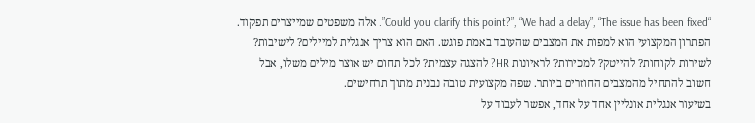“Could you clarify this point?”, “We had a delay”, “The issue has been fixed”. אלה משפטים שמייצרים תפקוד.
הפתרון המקצועי הוא למפות את המצבים שהעובד באמת פוגש. האם הוא צריך אנגלית למיילים? לישיבות? לשירות לקוחות? להייטק? למכירות? לראיונות HR? להצגה עצמית? לכל תחום יש אוצר מילים משלו, אבל חשוב להתחיל מהמצבים החוזרים ביותר. שפה מקצועית טובה נבנית מתוך תרחישים.
בשיעור אנגלית אונליין אחד על אחד, אפשר לעבוד על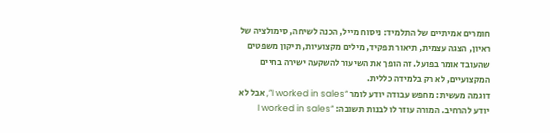חומרים אמיתיים של התלמיד: ניסוח מייל, הכנה לשיחה, סימולציה של ראיון, הצגה עצמית, תיאור תפקיד, מילים מקצועיות, תיקון משפטים שהעובד אומר בפועל. זה הופך את השיעור להשקעה ישירה בחיים המקצועיים, לא רק בלמידה כללית.
דוגמה מעשית: מחפש עבודה יודע לומר “I worked in sales”, אבל לא יודע להרחיב. המורה עוזר לו לבנות תשובה: “I worked in sales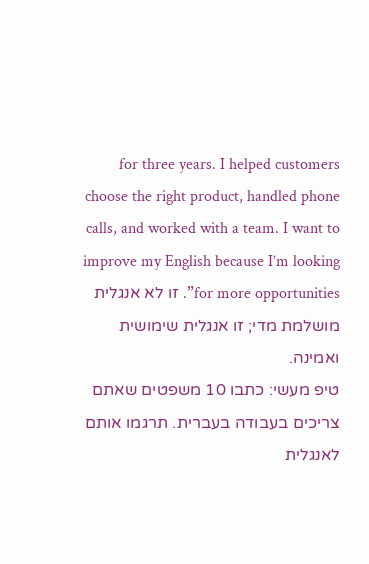for three years. I helped customers choose the right product, handled phone calls, and worked with a team. I want to improve my English because I’m looking for more opportunities”. זו לא אנגלית מושלמת מדי; זו אנגלית שימושית ואמינה.
טיפ מעשי: כתבו 10 משפטים שאתם צריכים בעבודה בעברית. תרגמו אותם לאנגלית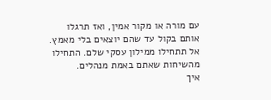עם מורה או מקור אמין, ואז תרגלו אותם בקול עד שהם יוצאים בלי מאמץ. אל תתחילו ממילון עסקי שלם. התחילו מהשיחות שאתם באמת מנהלים.
איך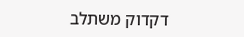דקדוק משתלב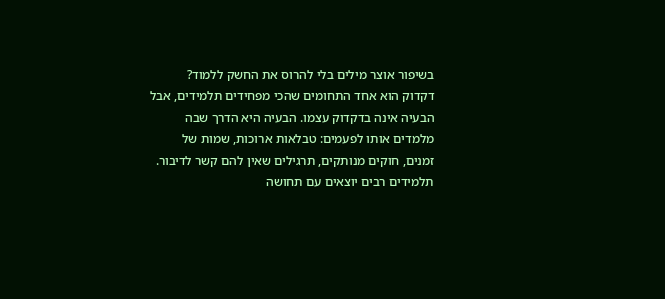בשיפור אוצר מילים בלי להרוס את החשק ללמוד?
דקדוק הוא אחד התחומים שהכי מפחידים תלמידים, אבל הבעיה אינה בדקדוק עצמו. הבעיה היא הדרך שבה מלמדים אותו לפעמים: טבלאות ארוכות, שמות של זמנים, חוקים מנותקים, תרגילים שאין להם קשר לדיבור. תלמידים רבים יוצאים עם תחושה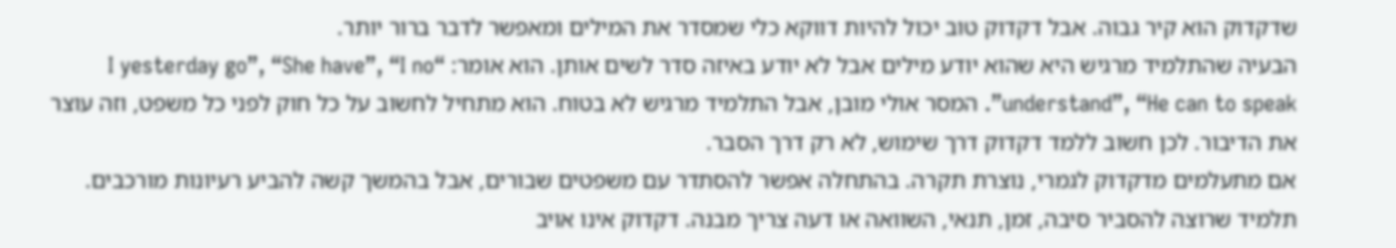שדקדוק הוא קיר גבוה. אבל דקדוק טוב יכול להיות דווקא כלי שמסדר את המילים ומאפשר לדבר ברור יותר.
הבעיה שהתלמיד מרגיש היא שהוא יודע מילים אבל לא יודע באיזה סדר לשים אותן. הוא אומר: “I yesterday go”, “She have”, “I no understand”, “He can to speak”. המסר אולי מובן, אבל התלמיד מרגיש לא בטוח. הוא מתחיל לחשוב על כל חוק לפני כל משפט, וזה עוצר את הדיבור. לכן חשוב ללמד דקדוק דרך שימוש, לא רק דרך הסבר.
אם מתעלמים מדקדוק לגמרי, נוצרת תקרה. בהתחלה אפשר להסתדר עם משפטים שבורים, אבל בהמשך קשה להביע רעיונות מורכבים. תלמיד שרוצה להסביר סיבה, זמן, תנאי, השוואה או דעה צריך מבנה. דקדוק אינו אויב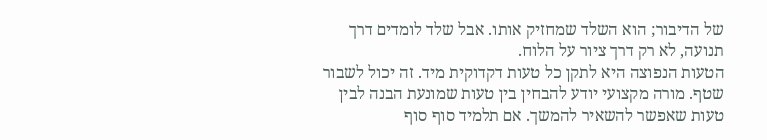של הדיבור; הוא השלד שמחזיק אותו. אבל שלד לומדים דרך תנועה, לא רק דרך ציור על הלוח.
הטעות הנפוצה היא לתקן כל טעות דקדוקית מיד. זה יכול לשבור שטף. מורה מקצועי יודע להבחין בין טעות שמונעת הבנה לבין טעות שאפשר להשאיר להמשך. אם תלמיד סוף סוף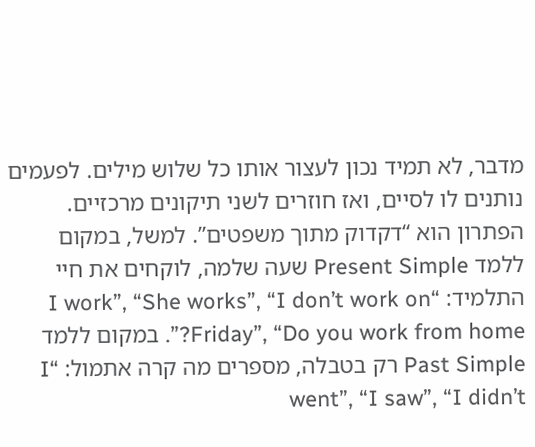מדבר, לא תמיד נכון לעצור אותו כל שלוש מילים. לפעמים נותנים לו לסיים, ואז חוזרים לשני תיקונים מרכזיים.
הפתרון הוא “דקדוק מתוך משפטים”. למשל, במקום ללמד Present Simple שעה שלמה, לוקחים את חיי התלמיד: “I work”, “She works”, “I don’t work on Friday”, “Do you work from home?”. במקום ללמד Past Simple רק בטבלה, מספרים מה קרה אתמול: “I went”, “I saw”, “I didn’t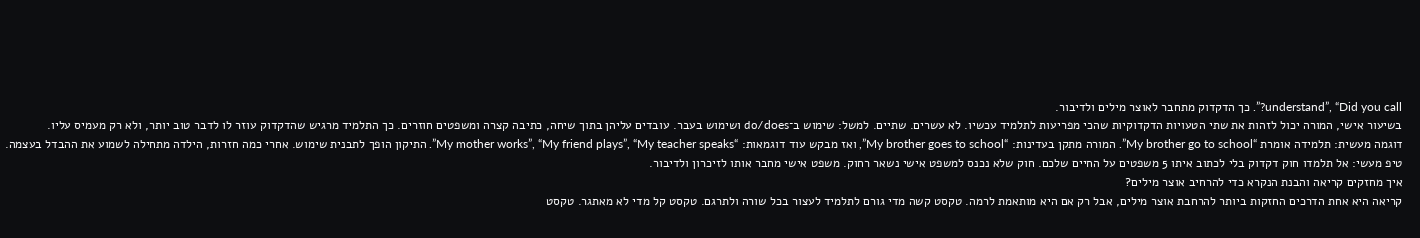understand”, “Did you call?”. כך הדקדוק מתחבר לאוצר מילים ולדיבור.
בשיעור אישי, המורה יכול לזהות את שתי הטעויות הדקדוקיות שהכי מפריעות לתלמיד עכשיו. לא עשרים. שתיים. למשל: שימוש ב־do/does ושימוש בעבר. עובדים עליהן בתוך שיחה, כתיבה קצרה ומשפטים חוזרים. כך התלמיד מרגיש שהדקדוק עוזר לו לדבר טוב יותר, ולא רק מעמיס עליו.
דוגמה מעשית: תלמידה אומרת “My brother go to school”. המורה מתקן בעדינות: “My brother goes to school”, ואז מבקש עוד דוגמאות: “My mother works”, “My friend plays”, “My teacher speaks”. התיקון הופך לתבנית שימוש. אחרי כמה חזרות, הילדה מתחילה לשמוע את ההבדל בעצמה.
טיפ מעשי: אל תלמדו חוק דקדוק בלי לכתוב איתו 5 משפטים על החיים שלכם. חוק שלא נכנס למשפט אישי נשאר רחוק. משפט אישי מחבר אותו לזיכרון ולדיבור.
איך מחזקים קריאה והבנת הנקרא כדי להרחיב אוצר מילים?
קריאה היא אחת הדרכים החזקות ביותר להרחבת אוצר מילים, אבל רק אם היא מותאמת לרמה. טקסט קשה מדי גורם לתלמיד לעצור בכל שורה ולתרגם. טקסט קל מדי לא מאתגר. טקסט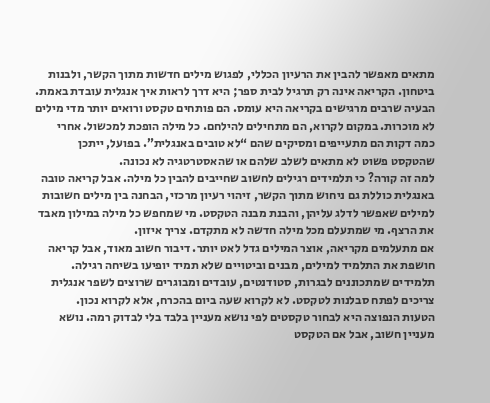מתאים מאפשר להבין את הרעיון הכללי, לפגוש מילים חדשות מתוך הקשר, ולבנות ביטחון. הקריאה אינה רק תרגיל לבית ספר; היא דרך לראות איך אנגלית עובדת באמת.
הבעיה שרבים מרגישים בקריאה היא עומס. הם פותחים טקסט ורואים יותר מדי מילים לא מוכרות. במקום לקרוא, הם מתחילים להילחם. כל מילה הופכת למכשול. אחרי כמה דקות הם מתעייפים ומסיקים שהם “לא טובים באנגלית”. בפועל, ייתכן שהטקסט פשוט לא מתאים לשלב שלהם או שהאסטרטגיה לא נכונה.
למה זה קורה? כי תלמידים רגילים לחשוב שחייבים להבין כל מילה. אבל קריאה טובה באנגלית כוללת גם ניחוש מתוך הקשר, זיהוי רעיון מרכזי, הבחנה בין מילים חשובות למילים שאפשר לדלג עליהן, והבנת מבנה הטקסט. מי שמחפש כל מילה במילון מאבד את הרצף. מי שמתעלם מכל מילה חדשה לא מתקדם. צריך איזון.
אם מתעלמים מקריאה, אוצר המילים גדל לאט יותר. דיבור חשוב מאוד, אבל קריאה חושפת את התלמיד למילים, מבנים וביטויים שלא תמיד יופיעו בשיחה רגילה. תלמידים שמתכוננים לבגרות, סטודנטים, עובדים ומבוגרים שרוצים לשפר אנגלית צריכים לפתח סבלנות לטקסט. לא לקרוא שעה ביום בהכרח, אלא לקרוא נכון.
הטעות הנפוצה היא לבחור טקסטים לפי נושא מעניין בלבד בלי לבדוק רמה. נושא מעניין חשוב, אבל אם הטקסט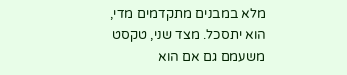מלא במבנים מתקדמים מדי, הוא יתסכל. מצד שני, טקסט משעמם גם אם הוא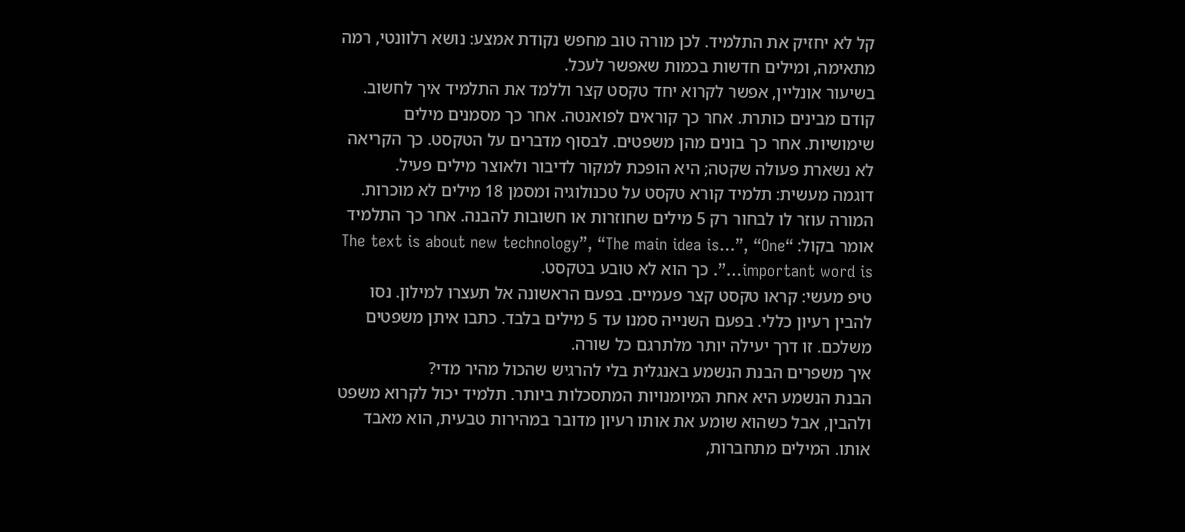קל לא יחזיק את התלמיד. לכן מורה טוב מחפש נקודת אמצע: נושא רלוונטי, רמה מתאימה, ומילים חדשות בכמות שאפשר לעכל.
בשיעור אונליין, אפשר לקרוא יחד טקסט קצר וללמד את התלמיד איך לחשוב. קודם מבינים כותרת. אחר כך קוראים לפואנטה. אחר כך מסמנים מילים שימושיות. אחר כך בונים מהן משפטים. לבסוף מדברים על הטקסט. כך הקריאה לא נשארת פעולה שקטה; היא הופכת למקור לדיבור ולאוצר מילים פעיל.
דוגמה מעשית: תלמיד קורא טקסט על טכנולוגיה ומסמן 18 מילים לא מוכרות. המורה עוזר לו לבחור רק 5 מילים שחוזרות או חשובות להבנה. אחר כך התלמיד אומר בקול: “The text is about new technology”, “The main idea is…”, “One important word is…”. כך הוא לא טובע בטקסט.
טיפ מעשי: קראו טקסט קצר פעמיים. בפעם הראשונה אל תעצרו למילון. נסו להבין רעיון כללי. בפעם השנייה סמנו עד 5 מילים בלבד. כתבו איתן משפטים משלכם. זו דרך יעילה יותר מלתרגם כל שורה.
איך משפרים הבנת הנשמע באנגלית בלי להרגיש שהכול מהיר מדי?
הבנת הנשמע היא אחת המיומנויות המתסכלות ביותר. תלמיד יכול לקרוא משפט ולהבין, אבל כשהוא שומע את אותו רעיון מדובר במהירות טבעית, הוא מאבד אותו. המילים מתחברות,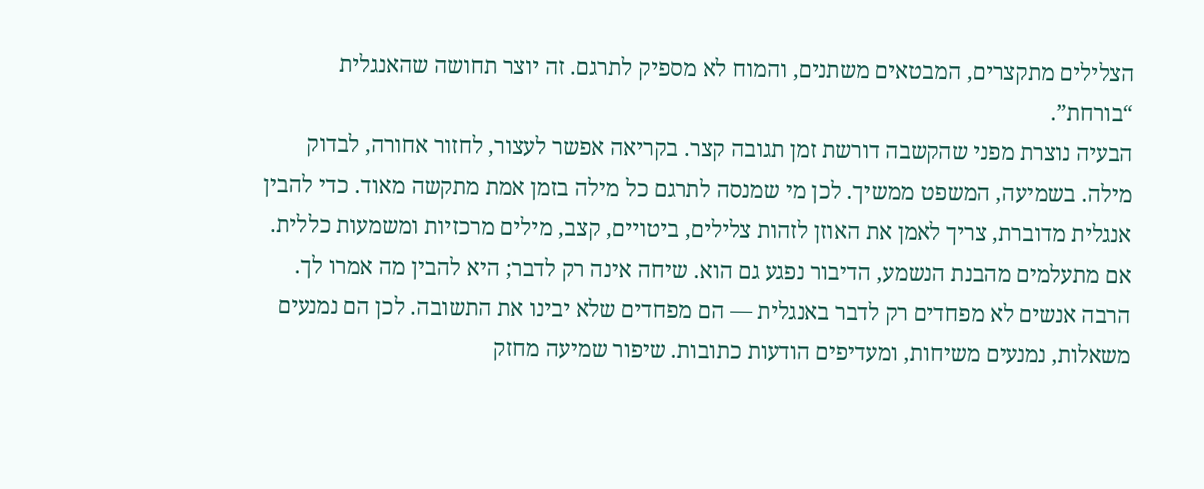הצלילים מתקצרים, המבטאים משתנים, והמוח לא מספיק לתרגם. זה יוצר תחושה שהאנגלית “בורחת”.
הבעיה נוצרת מפני שהקשבה דורשת זמן תגובה קצר. בקריאה אפשר לעצור, לחזור אחורה, לבדוק מילה. בשמיעה, המשפט ממשיך. לכן מי שמנסה לתרגם כל מילה בזמן אמת מתקשה מאוד. כדי להבין אנגלית מדוברת, צריך לאמן את האוזן לזהות צלילים, ביטויים, קצב, מילים מרכזיות ומשמעות כללית.
אם מתעלמים מהבנת הנשמע, הדיבור נפגע גם הוא. שיחה אינה רק לדבר; היא להבין מה אמרו לך. הרבה אנשים לא מפחדים רק לדבר באנגלית — הם מפחדים שלא יבינו את התשובה. לכן הם נמנעים משאלות, נמנעים משיחות, ומעדיפים הודעות כתובות. שיפור שמיעה מחזק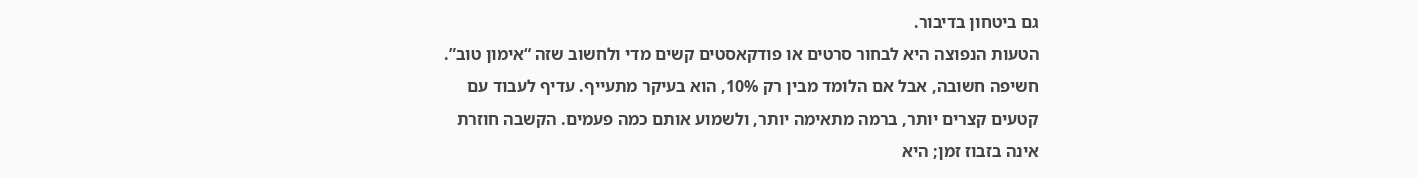גם ביטחון בדיבור.
הטעות הנפוצה היא לבחור סרטים או פודקאסטים קשים מדי ולחשוב שזה “אימון טוב”. חשיפה חשובה, אבל אם הלומד מבין רק 10%, הוא בעיקר מתעייף. עדיף לעבוד עם קטעים קצרים יותר, ברמה מתאימה יותר, ולשמוע אותם כמה פעמים. הקשבה חוזרת אינה בזבוז זמן; היא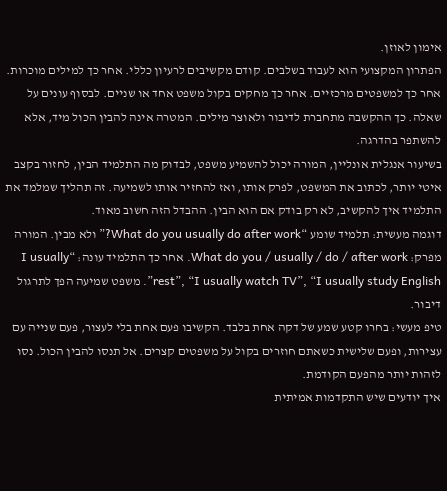אימון לאוזן.
הפתרון המקצועי הוא לעבוד בשלבים. קודם מקשיבים לרעיון כללי. אחר כך למילים מוכרות. אחר כך למשפטים מרכזיים. אחר כך מחקים בקול משפט אחד או שניים. לבסוף עונים על שאלה. כך ההקשבה מתחברת לדיבור ולאוצר מילים. המטרה אינה להבין הכול מיד, אלא להשתפר בהדרגה.
בשיעור אנגלית אונליין, המורה יכול להשמיע משפט, לבדוק מה התלמיד הבין, לחזור בקצב איטי יותר, לכתוב את המשפט, לפרק אותו, ואז להחזיר אותו לשמיעה. זה תהליך שמלמד את התלמיד איך להקשיב, לא רק בודק אם הוא הבין. ההבדל הזה חשוב מאוד.
דוגמה מעשית: תלמיד שומע “What do you usually do after work?” ולא מבין. המורה מפרק: What do you / usually / do / after work. אחר כך התלמיד עונה: “I usually rest”, “I usually watch TV”, “I usually study English”. משפט שמיעה הפך לתרגול דיבור.
טיפ מעשי: בחרו קטע שמע של דקה אחת בלבד. הקשיבו פעם אחת בלי לעצור, פעם שנייה עם עצירות, ופעם שלישית כשאתם חוזרים בקול על משפטים קצרים. אל תנסו להבין הכול. נסו לזהות יותר מהפעם הקודמת.
איך יודעים שיש התקדמות אמיתית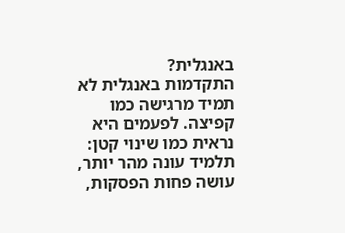באנגלית?
התקדמות באנגלית לא תמיד מרגישה כמו קפיצה. לפעמים היא נראית כמו שינוי קטן: תלמיד עונה מהר יותר, עושה פחות הפסקות,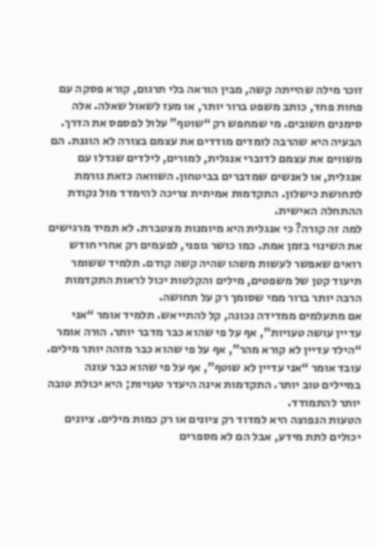זוכר מילה שהייתה קשה, מבין הוראה בלי תרגום, קורא פסקה עם פחות פחד, כותב משפט ברור יותר, או מעז לשאול שאלה. אלה סימנים חשובים. מי שמחפש רק “שוטף” עלול לפספס את הדרך.
הבעיה היא שהרבה לומדים מודדים את עצמם בצורה לא הוגנת. הם משווים את עצמם לדוברי אנגלית, למורים, לילדים שגדלו עם אנגלית, או לאנשים שמדברים בביטחון. השוואה כזאת גורמת לתחושת כישלון. התקדמות אמיתית צריכה להימדד מול נקודת ההתחלה האישית.
למה זה קורה? כי אנגלית היא מיומנות מצטברת. לא תמיד מרגישים את השינוי בזמן אמת. כמו כושר גופני, לפעמים רק אחרי חודש רואים שאפשר לעשות משהו שהיה קשה קודם. תלמיד ששומר תיעוד קטן של משפטים, מילים והקלטות יכול לראות התקדמות הרבה יותר ברור ממי שסומך רק על תחושה.
אם מתעלמים ממדידה נכונה, קל להתייאש. תלמיד אומר “אני עדיין עושה טעויות”, אף על פי שהוא כבר מדבר יותר. הורה אומר “הילד עדיין לא קורא מהר”, אף על פי שהוא כבר מזהה יותר מילים. עובד אומר “אני עדיין לא שוטף”, אף על פי שהוא כבר עונה במיילים טוב יותר. התקדמות אינה היעדר טעויות; היא יכולת טובה יותר להתמודד.
הטעות הנפוצה היא למדוד רק ציונים או רק כמות מילים. ציונים יכולים לתת מידע, אבל הם לא מספרים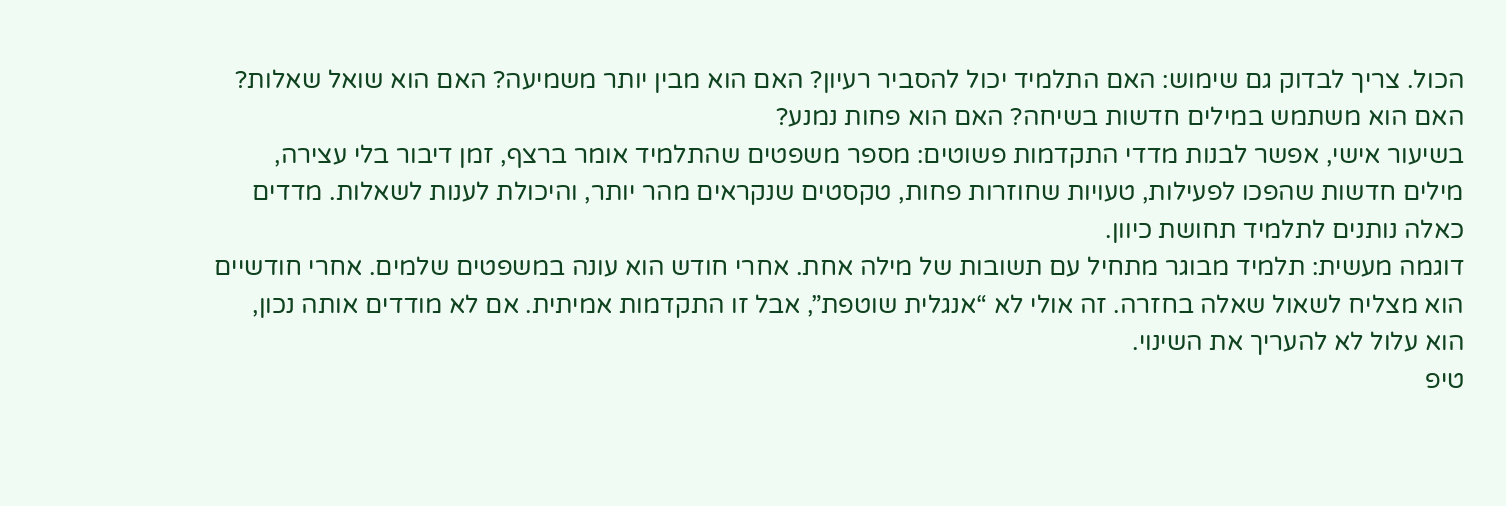הכול. צריך לבדוק גם שימוש: האם התלמיד יכול להסביר רעיון? האם הוא מבין יותר משמיעה? האם הוא שואל שאלות? האם הוא משתמש במילים חדשות בשיחה? האם הוא פחות נמנע?
בשיעור אישי, אפשר לבנות מדדי התקדמות פשוטים: מספר משפטים שהתלמיד אומר ברצף, זמן דיבור בלי עצירה, מילים חדשות שהפכו לפעילות, טעויות שחוזרות פחות, טקסטים שנקראים מהר יותר, והיכולת לענות לשאלות. מדדים כאלה נותנים לתלמיד תחושת כיוון.
דוגמה מעשית: תלמיד מבוגר מתחיל עם תשובות של מילה אחת. אחרי חודש הוא עונה במשפטים שלמים. אחרי חודשיים הוא מצליח לשאול שאלה בחזרה. זה אולי לא “אנגלית שוטפת”, אבל זו התקדמות אמיתית. אם לא מודדים אותה נכון, הוא עלול לא להעריך את השינוי.
טיפ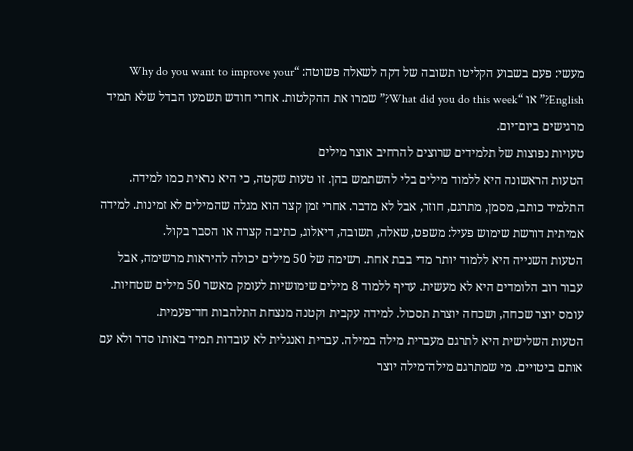מעשי: פעם בשבוע הקליטו תשובה של דקה לשאלה פשוטה: “Why do you want to improve your English?” או “What did you do this week?” שמרו את ההקלטות. אחרי חודש תשמעו הבדל שלא תמיד מרגישים ביום־יום.
טעויות נפוצות של תלמידים שרוצים להרחיב אוצר מילים
הטעות הראשונה היא ללמוד מילים בלי להשתמש בהן. זו טעות שקטה, כי היא נראית כמו למידה. התלמיד כותב, מסמן, מתרגם, חוזר, אבל לא מדבר. אחרי זמן קצר הוא מגלה שהמילים לא זמינות. למידה אמיתית דורשת שימוש פעיל: משפט, שאלה, תשובה, דיאלוג, כתיבה קצרה או הסבר בקול.
הטעות השנייה היא ללמוד יותר מדי בבת אחת. רשימה של 50 מילים יכולה להיראות מרשימה, אבל עבור רוב הלומדים היא לא מעשית. עדיף ללמוד 8 מילים שימושיות לעומק מאשר 50 מילים שטחיות. עומס יוצר שכחה, ושכחה יוצרת תסכול. למידה עקבית וקטנה מנצחת התלהבות חד־פעמית.
הטעות השלישית היא לתרגם מעברית מילה במילה. עברית ואנגלית לא עובדות תמיד באותו סדר ולא עם אותם ביטויים. מי שמתרגם מילה־מילה יוצר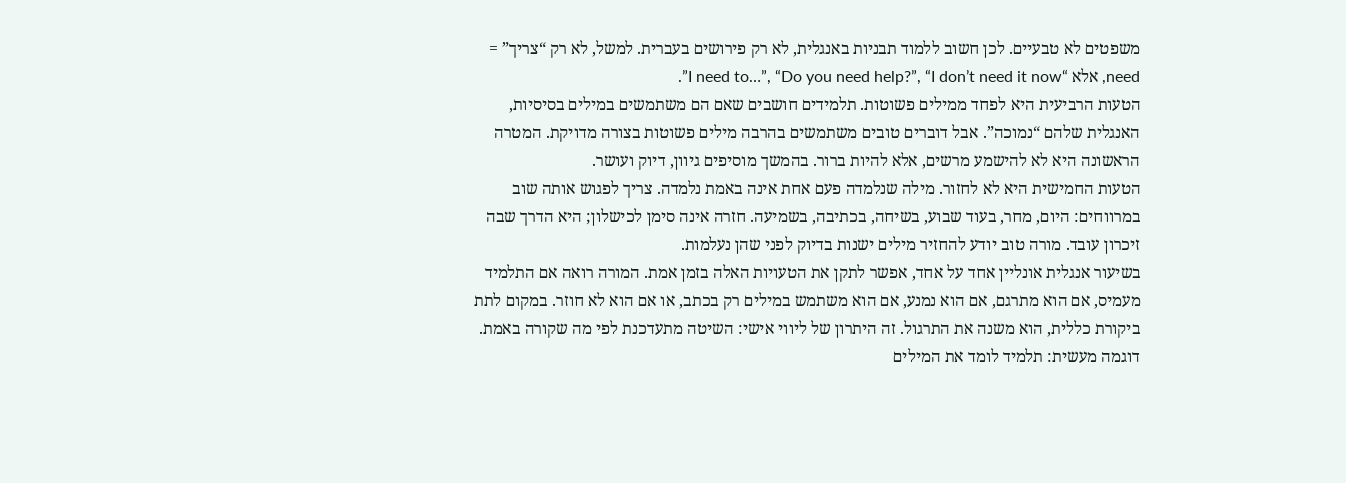משפטים לא טבעיים. לכן חשוב ללמוד תבניות באנגלית, לא רק פירושים בעברית. למשל, לא רק “צריך” = need, אלא “I need to…”, “Do you need help?”, “I don’t need it now”.
הטעות הרביעית היא לפחד ממילים פשוטות. תלמידים חושבים שאם הם משתמשים במילים בסיסיות, האנגלית שלהם “נמוכה”. אבל דוברים טובים משתמשים בהרבה מילים פשוטות בצורה מדויקת. המטרה הראשונה היא לא להישמע מרשים, אלא להיות ברור. בהמשך מוסיפים גיוון, דיוק ועושר.
הטעות החמישית היא לא לחזור. מילה שנלמדה פעם אחת אינה באמת נלמדה. צריך לפגוש אותה שוב במרווחים: היום, מחר, בעוד שבוע, בשיחה, בכתיבה, בשמיעה. חזרה אינה סימן לכישלון; היא הדרך שבה זיכרון עובד. מורה טוב יודע להחזיר מילים ישנות בדיוק לפני שהן נעלמות.
בשיעור אנגלית אונליין אחד על אחד, אפשר לתקן את הטעויות האלה בזמן אמת. המורה רואה אם התלמיד מעמיס, אם הוא מתרגם, אם הוא נמנע, אם הוא משתמש במילים רק בכתב, או אם הוא לא חוזר. במקום לתת ביקורת כללית, הוא משנה את התרגול. זה היתרון של ליווי אישי: השיטה מתעדכנת לפי מה שקורה באמת.
דוגמה מעשית: תלמיד לומד את המילים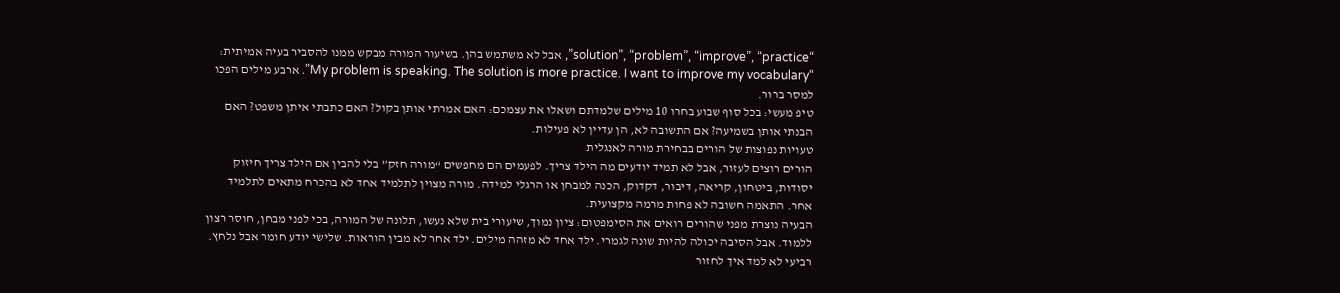“solution”, “problem”, “improve”, “practice”, אבל לא משתמש בהן. בשיעור המורה מבקש ממנו להסביר בעיה אמיתית: “My problem is speaking. The solution is more practice. I want to improve my vocabulary”. ארבע מילים הפכו למסר ברור.
טיפ מעשי: בכל סוף שבוע בחרו 10 מילים שלמדתם ושאלו את עצמכם: האם אמרתי אותן בקול? האם כתבתי איתן משפט? האם הבנתי אותן בשמיעה? אם התשובה לא, הן עדיין לא פעילות.
טעויות נפוצות של הורים בבחירת מורה לאנגלית
הורים רוצים לעזור, אבל לא תמיד יודעים מה הילד צריך. לפעמים הם מחפשים “מורה חזק” בלי להבין אם הילד צריך חיזוק יסודות, ביטחון, קריאה, דיבור, דקדוק, הכנה למבחן או הרגלי למידה. מורה מצוין לתלמיד אחד לא בהכרח מתאים לתלמיד אחר. התאמה חשובה לא פחות מרמה מקצועית.
הבעיה נוצרת מפני שהורים רואים את הסימפטום: ציון נמוך, שיעורי בית שלא נעשו, תלונה של המורה, בכי לפני מבחן, חוסר רצון ללמוד. אבל הסיבה יכולה להיות שונה לגמרי. ילד אחד לא מזהה מילים. ילד אחר לא מבין הוראות. שלישי יודע חומר אבל נלחץ. רביעי לא למד איך לחזור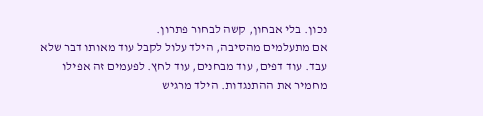נכון. בלי אבחון, קשה לבחור פתרון.
אם מתעלמים מהסיבה, הילד עלול לקבל עוד מאותו דבר שלא עבד. עוד דפים, עוד מבחנים, עוד לחץ. לפעמים זה אפילו מחמיר את ההתנגדות. הילד מרגיש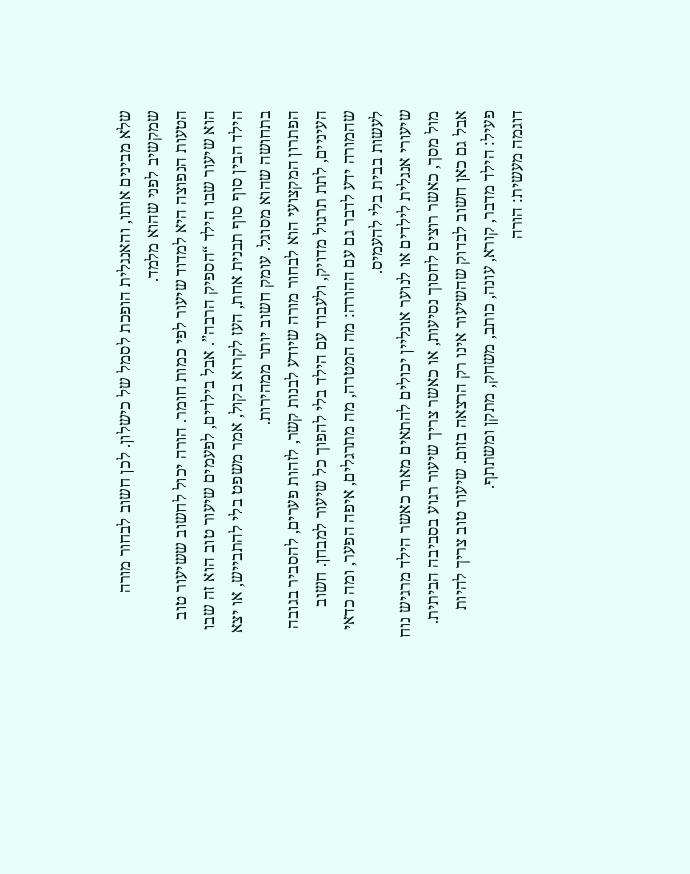שלא מבינים אותו, והאנגלית הופכת לסמל של כישלון. לכן חשוב לבחור מורה שמקשיב לפני שהוא מלמד.
הטעות הנפוצה היא למדוד שיעור לפי כמות חומר. הורה יכול לחשוב ששיעור טוב הוא שיעור שבו הילד “הספיק הרבה”. אבל בילדים, לפעמים שיעור טוב הוא זה שבו הילד הבין סוף סוף תבנית אחת, העז לקרוא בקול, אמר משפט בלי להתבייש, או יצא בתחושה שהוא מסוגל. עומק חשוב יותר ממהירות.
הפתרון המקצועי הוא לבחור מורה שיודע לבנות קשר, לזהות פערים, להסביר בגובה העיניים, לתת תרגול מדויק, ולעבוד עם הילד בלי להפוך כל שיעור למבחן. חשוב שהמורה ידע לדבר גם עם ההורה: מה המטרה, מה מתרגלים, איפה הפער, ומה כדאי לעשות בבית בלי להעמיס.
שיעורי אנגלית לילדים או לנוער אונליין יכולים להתאים מאוד כאשר הילד מרגיש נוח מול מסך, כאשר רוצים לחסוך נסיעות, או כאשר צריך שיעור רגוע בסביבה הביתית. אבל גם כאן חשוב לבדוק שהשיעור אינו רק הרצאה בזום. שיעור טוב צריך להיות פעיל: הילד מדבר, קורא, עונה, כותב, משחק, מתקן ומשתתף.
דוגמה מעשית: הורה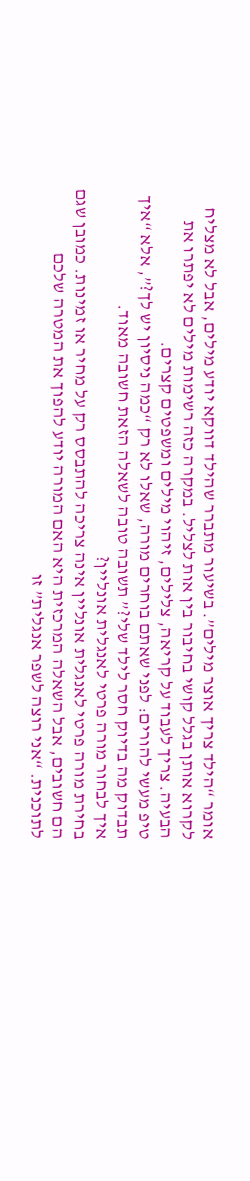אומר “הילד צריך אוצר מילים”. בשיעור מתברר שהילד דווקא יודע מילים, אבל לא מצליח לקרוא אותן בגלל קושי בחיבור בין אות לצליל. במקרה כזה רשימות מילים לא יפתרו את הבעיה. צריך לעבוד על קריאה, צלילים, זיהוי מילים ומשפטים קצרים.
טיפ מעשי להורים: לפני שאתם בוחרים מורה, שאלו לא רק “כמה ניסיון יש לך?”, אלא “איך תבדוק מה בדיוק חסר לילד שלי?” תשובה טובה לשאלה הזאת חשובה מאוד.
איך לבחור מורה פרטי לאנגלית אונליין?
בחירת מורה פרטי לאנגלית אונליין אינה צריכה להתבסס רק על מחיר או זמינות. כמובן שגם הם חשובים, אבל השאלה המרכזית היא האם המורה יודע להפוך את המטרה שלכם לתוכנית. “אני רוצה לשפר אנגלית” זו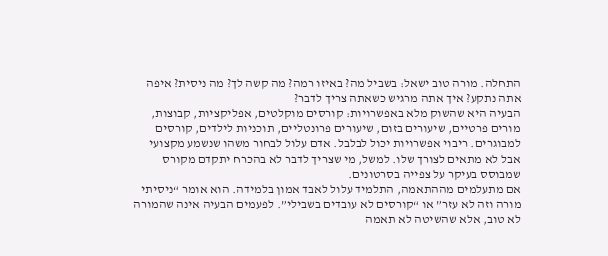התחלה. מורה טוב ישאל: בשביל מה? באיזו רמה? מה קשה לך? מה ניסית? איפה אתה נתקע? איך אתה מרגיש כשאתה צריך לדבר?
הבעיה היא שהשוק מלא באפשרויות: קורסים מוקלטים, אפליקציות, קבוצות, מורים פרטיים, שיעורים בזום, שיעורים פרונטליים, תוכניות לילדים, קורסים למבוגרים. ריבוי אפשרויות יכול לבלבל. אדם עלול לבחור משהו שנשמע מקצועי אבל לא מתאים לצורך שלו. למשל, מי שצריך לדבר לא בהכרח יתקדם מקורס שמבוסס בעיקר על צפייה בסרטונים.
אם מתעלמים מההתאמה, התלמיד עלול לאבד אמון בלמידה. הוא אומר “ניסיתי מורה וזה לא עזר” או “קורסים לא עובדים בשבילי”. לפעמים הבעיה אינה שהמורה לא טוב, אלא שהשיטה לא תאמה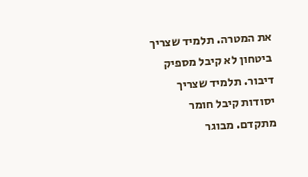את המטרה. תלמיד שצריך ביטחון לא קיבל מספיק דיבור. תלמיד שצריך יסודות קיבל חומר מתקדם. מבוגר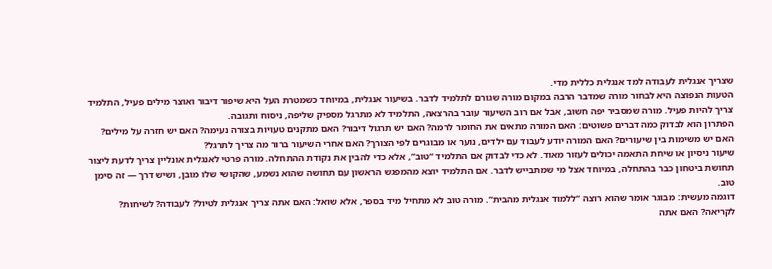שצריך אנגלית לעבודה למד אנגלית כללית מדי.
הטעות הנפוצה היא לבחור מורה שמדבר הרבה במקום מורה שגורם לתלמיד לדבר. בשיעור אנגלית, במיוחד כשמטרת העל היא שיפור דיבור ואוצר מילים פעיל, התלמיד צריך להיות פעיל. מורה שמסביר יפה חשוב, אבל אם רוב השיעור עובר בהרצאה, התלמיד לא מתרגל מספיק שליפה, ניסוח ותגובה.
הפתרון הוא לבדוק כמה דברים פשוטים: האם המורה מתאים את החומר לרמה? האם יש תרגול דיבור? האם מתקנים טעויות בצורה נעימה? האם יש חזרה על מילים? האם יש משימות בין שיעורים? האם המורה יודע לעבוד עם ילדים, נוער או מבוגרים לפי הצורך? האם אחרי השיעור ברור מה צריך לתרגל?
שיעור ניסיון או שיחת התאמה יכולים לעזור מאוד. לא כדי לבדוק אם התלמיד “טוב”, אלא כדי להבין את נקודת ההתחלה. מורה פרטי לאנגלית אונליין צריך לדעת ליצור תחושת ביטחון כבר בהתחלה, במיוחד אצל מי שמתבייש לדבר. אם התלמיד יוצא מהמפגש הראשון עם תחושה שהוא נשמע, שהקושי שלו מובן, ושיש דרך — זה סימן טוב.
דוגמה מעשית: מבוגר אומר שהוא רוצה “ללמוד אנגלית מהבית”. מורה טוב לא מתחיל מיד בספר, אלא שואל: האם אתה צריך אנגלית לטיול? לעבודה? לשיחות? לקריאה? האם אתה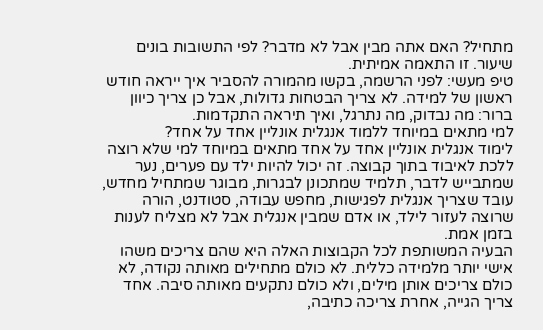מתחיל? האם אתה מבין אבל לא מדבר? לפי התשובות בונים שיעור. זו התאמה אמיתית.
טיפ מעשי: לפני הרשמה, בקשו מהמורה להסביר איך ייראה חודש ראשון של למידה. לא צריך הבטחות גדולות, אבל כן צריך כיוון ברור: מה נבדוק, מה נתרגל, ואיך תיראה התקדמות.
למי מתאים במיוחד ללמוד אנגלית אונליין אחד על אחד?
לימוד אנגלית אונליין אחד על אחד מתאים במיוחד למי שלא רוצה ללכת לאיבוד בתוך קבוצה. זה יכול להיות ילד עם פערים, נער שמתבייש לדבר, תלמיד שמתכונן לבגרות, מבוגר שמתחיל מחדש, עובד שצריך אנגלית לפגישות, מחפש עבודה, סטודנט, הורה שרוצה לעזור לילד, או אדם שמבין אנגלית אבל לא מצליח לענות בזמן אמת.
הבעיה המשותפת לכל הקבוצות האלה היא שהם צריכים משהו אישי יותר מלמידה כללית. לא כולם מתחילים מאותה נקודה, לא כולם צריכים אותן מילים, ולא כולם נתקעים מאותה סיבה. אחד צריך הגייה, אחרת צריכה כתיבה,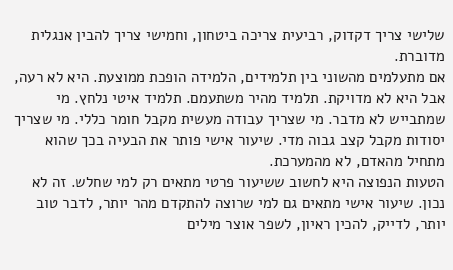שלישי צריך דקדוק, רביעית צריכה ביטחון, וחמישי צריך להבין אנגלית מדוברת.
אם מתעלמים מהשוני בין תלמידים, הלמידה הופכת ממוצעת. היא לא רעה, אבל היא לא מדויקת. תלמיד מהיר משתעמם. תלמיד איטי נלחץ. מי שמתבייש לא מדבר. מי שצריך עבודה מעשית מקבל חומר כללי. מי שצריך יסודות מקבל קצב גבוה מדי. שיעור אישי פותר את הבעיה בכך שהוא מתחיל מהאדם, לא מהמערכת.
הטעות הנפוצה היא לחשוב ששיעור פרטי מתאים רק למי שחלש. זה לא נכון. שיעור אישי מתאים גם למי שרוצה להתקדם מהר יותר, לדבר טוב יותר, לדייק, להכין ראיון, לשפר אוצר מילים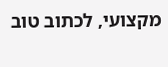מקצועי, לכתוב טוב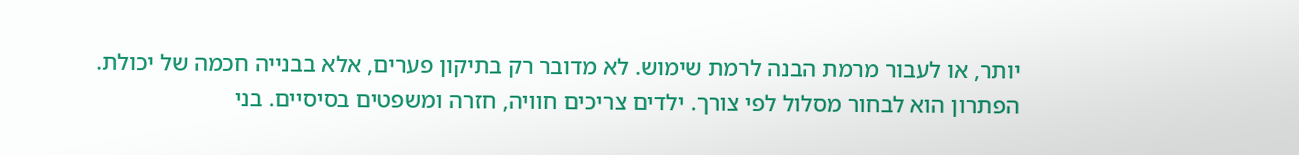יותר, או לעבור מרמת הבנה לרמת שימוש. לא מדובר רק בתיקון פערים, אלא בבנייה חכמה של יכולת.
הפתרון הוא לבחור מסלול לפי צורך. ילדים צריכים חוויה, חזרה ומשפטים בסיסיים. בני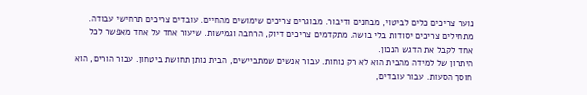נוער צריכים כלים לביטוי, מבחנים ודיבור. מבוגרים צריכים שימושים מהחיים. עובדים צריכים תרחישי עבודה. מתחילים צריכים יסודות בלי בושה. מתקדמים צריכים דיוק, הרחבה וגמישות. שיעור אחד על אחד מאפשר לכל אחד לקבל את הדגש הנכון.
היתרון של למידה מהבית הוא לא רק נוחות. עבור אנשים שמתביישים, הבית נותן תחושת ביטחון. עבור הורים, הוא חוסך הסעות. עבור עובדים,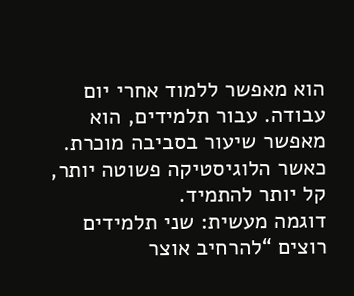הוא מאפשר ללמוד אחרי יום עבודה. עבור תלמידים, הוא מאפשר שיעור בסביבה מוכרת. כאשר הלוגיסטיקה פשוטה יותר, קל יותר להתמיד.
דוגמה מעשית: שני תלמידים רוצים “להרחיב אוצר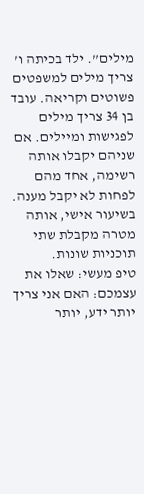מילים”. ילד בכיתה ו’ צריך מילים למשפטים פשוטים וקריאה. עובד בן 34 צריך מילים לפגישות ומיילים. אם שניהם יקבלו אותה רשימה, אחד מהם לפחות לא יקבל מענה. בשיעור אישי, אותה מטרה מקבלת שתי תוכניות שונות.
טיפ מעשי: שאלו את עצמכם: האם אני צריך יותר ידע, יותר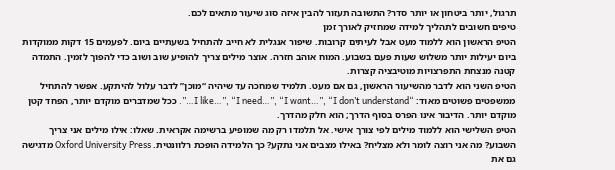תרגול, יותר ביטחון או יותר סדר? התשובה תעזור להבין איזה סוג שיעור מתאים לכם.
טיפים חשובים לתהליך למידה שמחזיק לאורך זמן
הטיפ הראשון הוא ללמוד מעט אבל לעיתים קרובות. שיפור אנגלית לא חייב להתחיל בשעתיים ביום. לפעמים 15 דקות ממוקדות ביום יעילות יותר משלוש שעות פעם בשבוע. המוח אוהב חזרה. אוצר מילים צריך להופיע שוב ושוב כדי להפוך לזמין. התמדה קטנה מנצחת התפרצויות מוטיבציה קצרות.
הטיפ השני הוא לדבר מהשיעור הראשון, גם אם מעט. תלמיד שמחכה עד שיהיה “מוכן” לדבר עלול להיתקע. אפשר להתחיל ממשפטים פשוטים מאוד: “I like…”, “I need…”, “I want…”, “I don’t understand…”. ככל שמדברים מוקדם יותר, הפחד קטן מוקדם יותר. הדיבור אינו הפרס בסוף הדרך; הוא חלק מהדרך.
הטיפ השלישי הוא ללמוד מילים לפי צורך אישי. אל תלמדו רק מה שמופיע ברשימה אקראית. שאלו: אילו מילים אני צריך השבוע? מה אני רוצה לומר ולא מצליח? באילו מצבים אני נתקע? כך הלמידה הופכת רלוונטית. Oxford University Press מדגישה גם את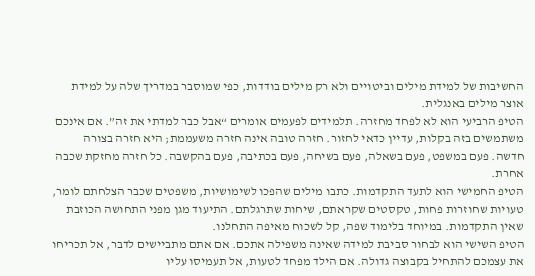החשיבות של למידת מילים וביטויים ולא רק מילים בודדות, כפי שמוסבר במדריך שלה על למידת אוצר מילים באנגלית.
הטיפ הרביעי הוא לא לפחד מחזרה. תלמידים לפעמים אומרים “אבל כבר למדתי את זה”. אם אינכם משתמשים בזה בקלות, עדיין כדאי לחזור. חזרה טובה אינה חזרה משעממת; היא חזרה בצורה חדשה. פעם במשפט, פעם בשאלה, פעם בשיחה, פעם בכתיבה, פעם בהקשבה. כל חזרה מחזקת שכבה אחרת.
הטיפ החמישי הוא לתעד התקדמות. כתבו מילים שהפכו לשימושיות, משפטים שכבר הצלחתם לומר, טעויות שחוזרות פחות, טקסטים שקראתם, שיחות שתרגלתם. התיעוד מגן מפני התחושה הכוזבת שאין התקדמות. במיוחד בלימוד שפה, קל לשכוח מאיפה התחלנו.
הטיפ השישי הוא לבחור סביבת למידה שאינה משפילה אתכם. אם אתם מתביישים לדבר, אל תכריחו את עצמכם להתחיל בקבוצה גדולה. אם הילד מפחד לטעות, אל תעמיסו עליו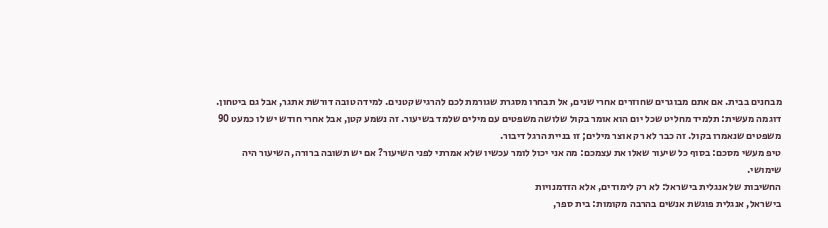מבחנים בבית. אם אתם מבוגרים שחוזרים אחרי שנים, אל תבחרו מסגרת שגורמת לכם להרגיש קטנים. למידה טובה דורשת אתגר, אבל גם ביטחון.
דוגמה מעשית: תלמיד מחליט שכל יום הוא אומר בקול שלושה משפטים עם מילים שלמד בשיעור. זה נשמע קטן, אבל אחרי חודש יש לו כמעט 90 משפטים שנאמרו בקול. זה כבר לא רק אוצר מילים; זו בניית הרגל דיבור.
טיפ מעשי מסכם: בסוף כל שיעור שאלו את עצמכם: מה אני יכול לומר עכשיו שלא אמרתי לפני השיעור? אם יש תשובה ברורה, השיעור היה שימושי.
החשיבות של אנגלית בישראל: לא רק לימודים, אלא הזדמנויות
בישראל, אנגלית פוגשת אנשים בהרבה מקומות: בית ספר,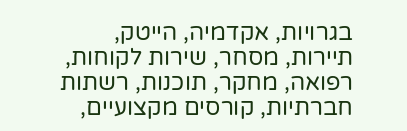בגרויות, אקדמיה, הייטק, תיירות, מסחר, שירות לקוחות, רפואה, מחקר, תוכנות, רשתות חברתיות, קורסים מקצועיים,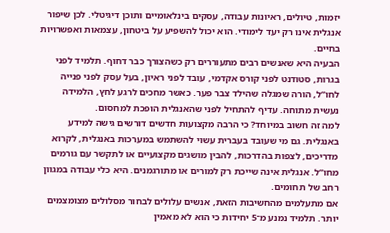יזמות, טיולים, ראיונות עבודה, עסקים בינלאומיים ותוכן דיגיטלי. לכן שיפור אנגלית אינו רק יעד לימודי. הוא יכול להשפיע על ביטחון, עצמאות ואפשרויות בחיים.
הבעיה היא שאנשים רבים מתעוררים רק כשהצורך כבר דחוף. תלמיד לפני בגרות, סטודנט לפני קורס אקדמי, עובד לפני ראיון, בעל עסק לפני פנייה לחו”ל, הורה שמגלה שהילד צבר פער. כאשר מחכים לרגע לחץ, הלמידה נעשית מתוחה. עדיף להתחיל לפני שהאנגלית הופכת למחסום.
למה זה חשוב במיוחד? כי הרבה מקצועות חדשים דורשים גישה למידע באנגלית. גם מי שעובד בעברית עשוי להשתמש במערכות באנגלית, לקרוא מדריכים, לצפות בהדרכות, להבין מושגים מקצועיים או לתקשר עם גורמים מחו”ל. אנגלית אינה שייכת רק למורים או מתורגמנים. היא כלי עבודה במגוון רחב של תחומים.
אם מתעלמים מהחשיבות הזאת, אנשים עלולים לבחור מסלולים מצומצמים יותר. תלמיד נמנע מ־5 יחידות כי הוא לא מאמין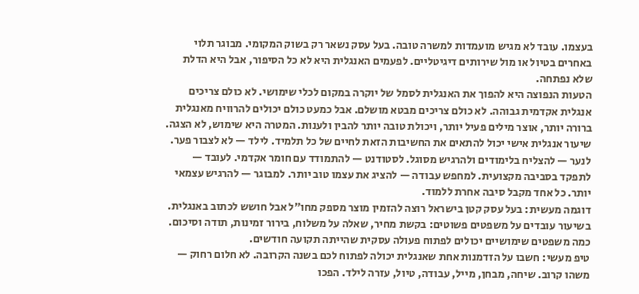בעצמו. עובד לא מגיש מועמדות למשרה טובה. בעל עסק נשאר רק בשוק המקומי. מבוגר תלוי באחרים בטיול או מול שירותים דיגיטליים. לפעמים האנגלית היא לא כל הסיפור, אבל היא הדלת שלא נפתחה.
הטעות הנפוצה היא להפוך את האנגלית לסמל של יוקרה במקום לכלי שימושי. לא כולם צריכים אנגלית אקדמית גבוהה. לא כולם צריכים מבטא מושלם. אבל כמעט כולם יכולים להרוויח מאנגלית ברורה יותר, אוצר מילים פעיל יותר, ויכולת טובה יותר להבין ולענות. המטרה היא שימוש, לא הצגה.
שיעור אנגלית אישי יכול להתאים את החשיבות הזאת לחיים של כל תלמיד. לילד — לא לצבור פער. לנער — להצליח בלימודים ולהרגיש מסוגל. לסטודנט — להתמודד עם חומר אקדמי. לעובד — לתפקד בסביבה מקצועית. למחפש עבודה — להציג את עצמו טוב יותר. למבוגר — להרגיש עצמאי יותר. כל אחד מקבל סיבה אחרת ללמוד.
דוגמה מעשית: בעל עסק קטן בישראל רוצה להזמין מוצר מספק מחו”ל אבל חושש לכתוב באנגלית. בשיעור עובדים על משפטים פשוטים: בקשת מחיר, שאלה על משלוח, בירור זמינות, תודה וסיכום. כמה משפטים שימושיים יכולים לפתוח פעולה עסקית שהייתה תקועה חודשים.
טיפ מעשי: חשבו על הזדמנות אחת שאנגלית יכולה לפתוח לכם בשנה הקרובה. לא חלום רחוק — משהו קרוב. שיחה, מבחן, מייל, עבודה, טיול, עזרה לילד. הפכו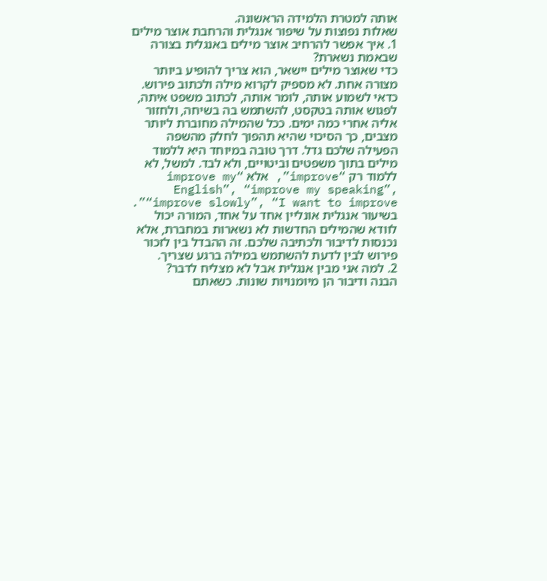אותה למטרת הלמידה הראשונה.
שאלות נפוצות על שיפור אנגלית והרחבת אוצר מילים
1. איך אפשר להרחיב אוצר מילים באנגלית בצורה שבאמת נשארת?
כדי שאוצר מילים יישאר, הוא צריך להופיע ביותר מצורה אחת. לא מספיק לקרוא מילה ולכתוב פירוש. כדאי לשמוע אותה, לומר אותה, לכתוב משפט איתה, לפגוש אותה בטקסט, להשתמש בה בשיחה, ולחזור אליה אחרי כמה ימים. ככל שהמילה מחוברת ליותר מצבים, כך הסיכוי שהיא תהפוך לחלק מהשפה הפעילה שלכם גדל. דרך טובה במיוחד היא ללמוד מילים בתוך משפטים וביטויים, ולא לבד. למשל, לא ללמוד רק “improve”, אלא “improve my English”, “improve my speaking”, “improve slowly”, “I want to improve”. בשיעור אנגלית אונליין אחד על אחד, המורה יכול לוודא שהמילים החדשות לא נשארות במחברת, אלא נכנסות לדיבור ולכתיבה שלכם. זה ההבדל בין לזכור פירוש לבין לדעת להשתמש במילה ברגע שצריך.
2. למה אני מבין אנגלית אבל לא מצליח לדבר?
הבנה ודיבור הן מיומנויות שונות. כשאתם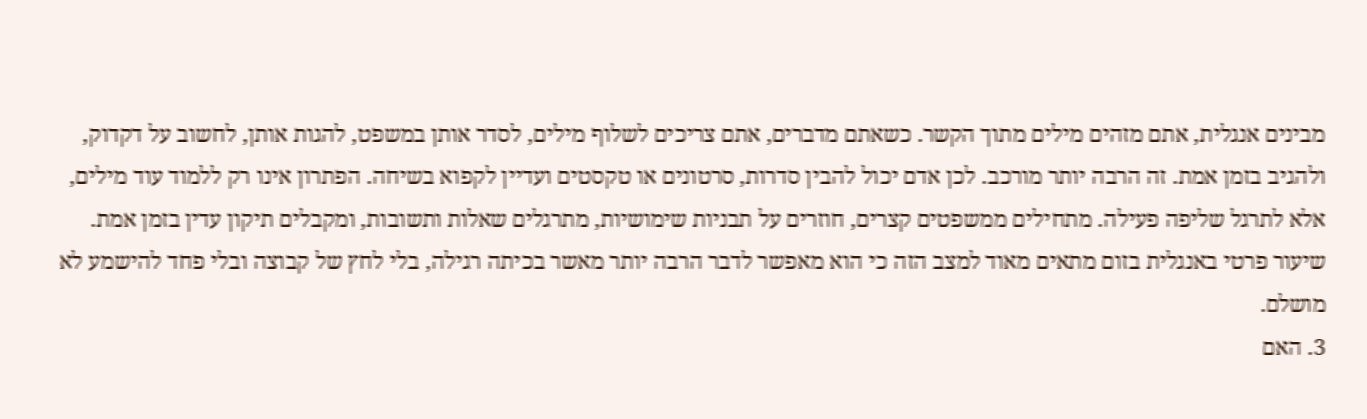מבינים אנגלית, אתם מזהים מילים מתוך הקשר. כשאתם מדברים, אתם צריכים לשלוף מילים, לסדר אותן במשפט, להגות אותן, לחשוב על דקדוק, ולהגיב בזמן אמת. זה הרבה יותר מורכב. לכן אדם יכול להבין סדרות, סרטונים או טקסטים ועדיין לקפוא בשיחה. הפתרון אינו רק ללמוד עוד מילים, אלא לתרגל שליפה פעילה. מתחילים ממשפטים קצרים, חוזרים על תבניות שימושיות, מתרגלים שאלות ותשובות, ומקבלים תיקון עדין בזמן אמת. שיעור פרטי באנגלית בזום מתאים מאוד למצב הזה כי הוא מאפשר לדבר הרבה יותר מאשר בכיתה רגילה, בלי לחץ של קבוצה ובלי פחד להישמע לא מושלם.
3. האם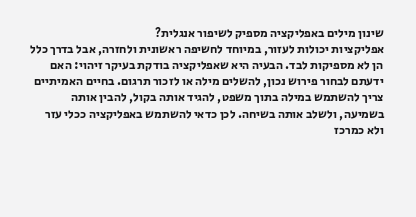שינון מילים באפליקציה מספיק לשיפור אנגלית?
אפליקציות יכולות לעזור, במיוחד לחשיפה ראשונית ולחזרה, אבל בדרך כלל הן לא מספיקות לבד. הבעיה היא שאפליקציה בודקת בעיקר זיהוי: האם ידעתם לבחור פירוש נכון, להשלים מילה או לזכור תרגום. בחיים האמיתיים צריך להשתמש במילה בתוך משפט, להגיד אותה בקול, להבין אותה בשמיעה, ולשלב אותה בשיחה. לכן כדאי להשתמש באפליקציה ככלי עזר ולא כמרכז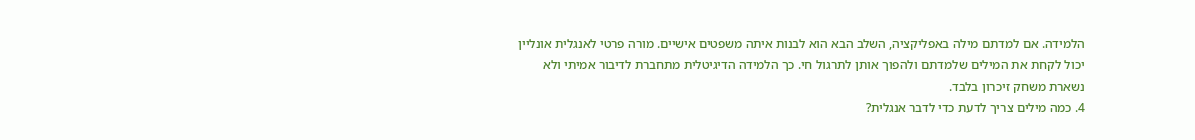הלמידה. אם למדתם מילה באפליקציה, השלב הבא הוא לבנות איתה משפטים אישיים. מורה פרטי לאנגלית אונליין יכול לקחת את המילים שלמדתם ולהפוך אותן לתרגול חי. כך הלמידה הדיגיטלית מתחברת לדיבור אמיתי ולא נשארת משחק זיכרון בלבד.
4. כמה מילים צריך לדעת כדי לדבר אנגלית?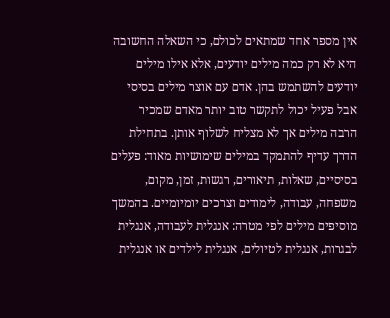אין מספר אחד שמתאים לכולם, כי השאלה החשובה היא לא רק כמה מילים יודעים, אלא אילו מילים יודעים להשתמש בהן. אדם עם אוצר מילים בסיסי אבל פעיל יכול לתקשר טוב יותר מאדם שמכיר הרבה מילים אך לא מצליח לשלוף אותן. בתחילת הדרך עדיף להתמקד במילים שימושיות מאוד: פעלים בסיסיים, שאלות, תיאורים, רגשות, זמן, מקום, משפחה, עבודה, לימודים וצרכים יומיומיים. בהמשך מוסיפים מילים לפי מטרה: אנגלית לעבודה, אנגלית לבגרות, אנגלית לטיולים, אנגלית לילדים או אנגלית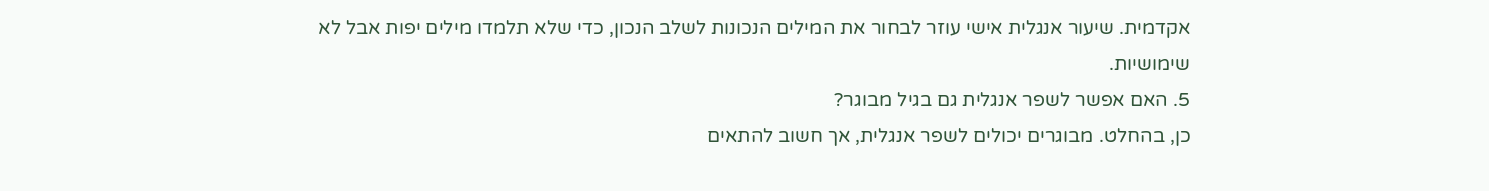אקדמית. שיעור אנגלית אישי עוזר לבחור את המילים הנכונות לשלב הנכון, כדי שלא תלמדו מילים יפות אבל לא שימושיות.
5. האם אפשר לשפר אנגלית גם בגיל מבוגר?
כן, בהחלט. מבוגרים יכולים לשפר אנגלית, אך חשוב להתאים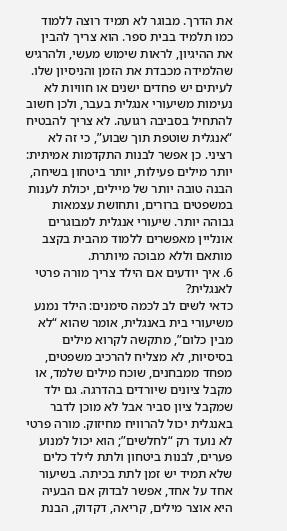את הדרך. מבוגר לא תמיד רוצה ללמוד כמו תלמיד בבית ספר. הוא צריך להבין את ההיגיון, לראות שימוש מעשי, ולהרגיש שהלמידה מכבדת את הזמן והניסיון שלו. לעיתים יש פחדים ישנים או חוויות לא נעימות משיעורי אנגלית בעבר, ולכן חשוב להתחיל בסביבה רגועה. לא צריך להבטיח “אנגלית שוטפת תוך שבוע”, כי זה לא רציני. כן אפשר לבנות התקדמות אמיתית: יותר מילים פעילות, יותר ביטחון בשיחה, הבנה טובה יותר של מיילים, יכולת לענות במשפטים ברורים, ותחושת עצמאות גבוהה יותר. שיעורי אנגלית למבוגרים אונליין מאפשרים ללמוד מהבית בקצב מותאם וללא מבוכה מיותרת.
6. איך יודעים אם הילד צריך מורה פרטי לאנגלית?
כדאי לשים לב לכמה סימנים: הילד נמנע משיעורי בית באנגלית, אומר שהוא “לא מבין כלום”, מתקשה לקרוא מילים בסיסיות, לא מצליח להרכיב משפטים, מפחד ממבחנים, שוכח מילים שלמד, או מקבל ציונים שיורדים בהדרגה. גם ילד שמקבל ציון סביר אבל לא מוכן לדבר באנגלית יכול להרוויח מחיזוק. מורה פרטי לא נועד רק “לחלשים”; הוא יכול למנוע פערים, לבנות ביטחון ולתת לילד כלים שלא תמיד יש זמן לתת בכיתה. בשיעור אחד על אחד, אפשר לבדוק אם הבעיה היא אוצר מילים, קריאה, דקדוק, הבנת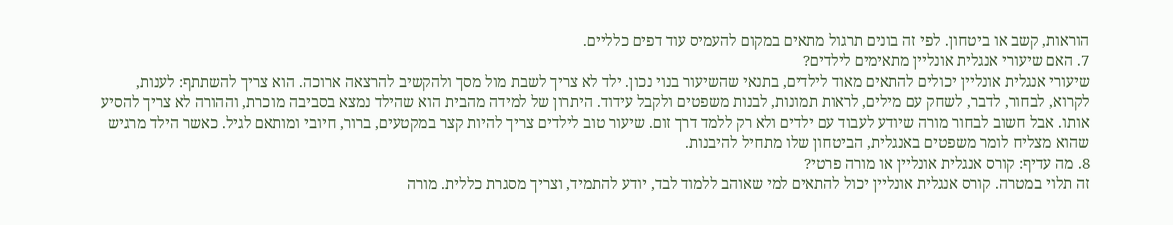הוראות, קשב או ביטחון. לפי זה בונים תרגול מתאים במקום להעמיס עוד דפים כלליים.
7. האם שיעורי אנגלית אונליין מתאימים לילדים?
שיעורי אנגלית אונליין יכולים להתאים מאוד לילדים, בתנאי שהשיעור בנוי נכון. ילד לא צריך לשבת מול מסך ולהקשיב להרצאה ארוכה. הוא צריך להשתתף: לענות, לקרוא, לבחור, לדבר, לשחק עם מילים, לראות תמונות, לבנות משפטים ולקבל עידוד. היתרון של למידה מהבית הוא שהילד נמצא בסביבה מוכרת, וההורה לא צריך להסיע אותו. אבל חשוב לבחור מורה שיודע לעבוד עם ילדים ולא רק ללמד דרך זום. שיעור טוב לילדים צריך להיות קצר במקטעים, ברור, חיובי ומותאם לגיל. כאשר הילד מרגיש שהוא מצליח לומר משפטים באנגלית, הביטחון שלו מתחיל להיבנות.
8. מה עדיף: קורס אנגלית אונליין או מורה פרטי?
זה תלוי במטרה. קורס אנגלית אונליין יכול להתאים למי שאוהב ללמוד לבד, יודע להתמיד, וצריך מסגרת כללית. מורה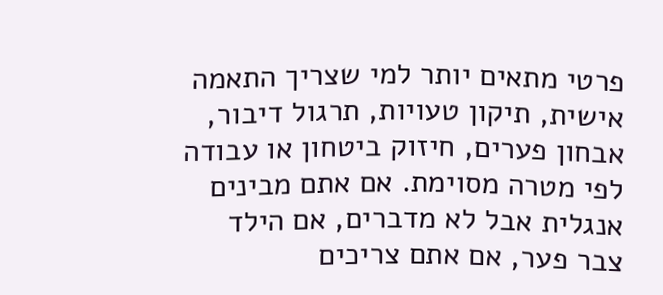פרטי מתאים יותר למי שצריך התאמה אישית, תיקון טעויות, תרגול דיבור, אבחון פערים, חיזוק ביטחון או עבודה לפי מטרה מסוימת. אם אתם מבינים אנגלית אבל לא מדברים, אם הילד צבר פער, אם אתם צריכים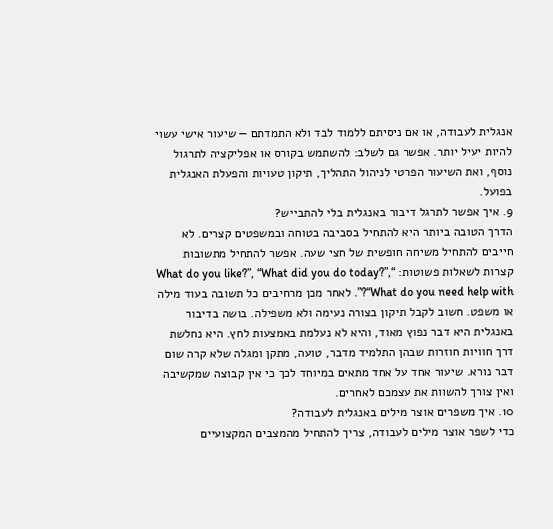אנגלית לעבודה, או אם ניסיתם ללמוד לבד ולא התמדתם — שיעור אישי עשוי להיות יעיל יותר. אפשר גם לשלב: להשתמש בקורס או אפליקציה לתרגול נוסף, ואת השיעור הפרטי לניהול התהליך, תיקון טעויות והפעלת האנגלית בפועל.
9. איך אפשר לתרגל דיבור באנגלית בלי להתבייש?
הדרך הטובה ביותר היא להתחיל בסביבה בטוחה ובמשפטים קצרים. לא חייבים להתחיל משיחה חופשית של חצי שעה. אפשר להתחיל מתשובות קצרות לשאלות פשוטות: “What do you like?”, “What did you do today?”, “What do you need help with?”. לאחר מכן מרחיבים כל תשובה בעוד מילה או משפט. חשוב לקבל תיקון בצורה נעימה ולא משפילה. בושה בדיבור באנגלית היא דבר נפוץ מאוד, והיא לא נעלמת באמצעות לחץ. היא נחלשת דרך חוויות חוזרות שבהן התלמיד מדבר, טועה, מתקן ומגלה שלא קרה שום דבר נורא. שיעור אחד על אחד מתאים במיוחד לכך כי אין קבוצה שמקשיבה ואין צורך להשוות את עצמכם לאחרים.
10. איך משפרים אוצר מילים באנגלית לעבודה?
כדי לשפר אוצר מילים לעבודה, צריך להתחיל מהמצבים המקצועיים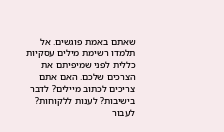שאתם באמת פוגשים. אל תלמדו רשימת מילים עסקיות כללית לפני שמיפיתם את הצרכים שלכם. האם אתם צריכים לכתוב מיילים? לדבר בישיבות? לענות ללקוחות? לעבור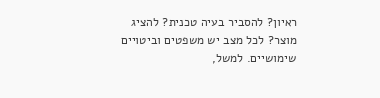ראיון? להסביר בעיה טכנית? להציג מוצר? לכל מצב יש משפטים וביטויים שימושיים. למשל,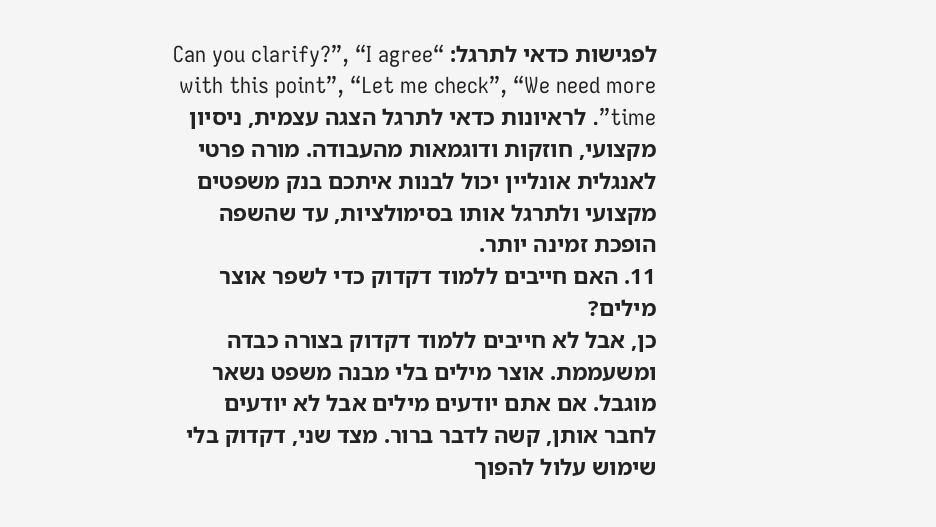לפגישות כדאי לתרגל: “Can you clarify?”, “I agree with this point”, “Let me check”, “We need more time”. לראיונות כדאי לתרגל הצגה עצמית, ניסיון מקצועי, חוזקות ודוגמאות מהעבודה. מורה פרטי לאנגלית אונליין יכול לבנות איתכם בנק משפטים מקצועי ולתרגל אותו בסימולציות, עד שהשפה הופכת זמינה יותר.
11. האם חייבים ללמוד דקדוק כדי לשפר אוצר מילים?
כן, אבל לא חייבים ללמוד דקדוק בצורה כבדה ומשעממת. אוצר מילים בלי מבנה משפט נשאר מוגבל. אם אתם יודעים מילים אבל לא יודעים לחבר אותן, קשה לדבר ברור. מצד שני, דקדוק בלי שימוש עלול להפוך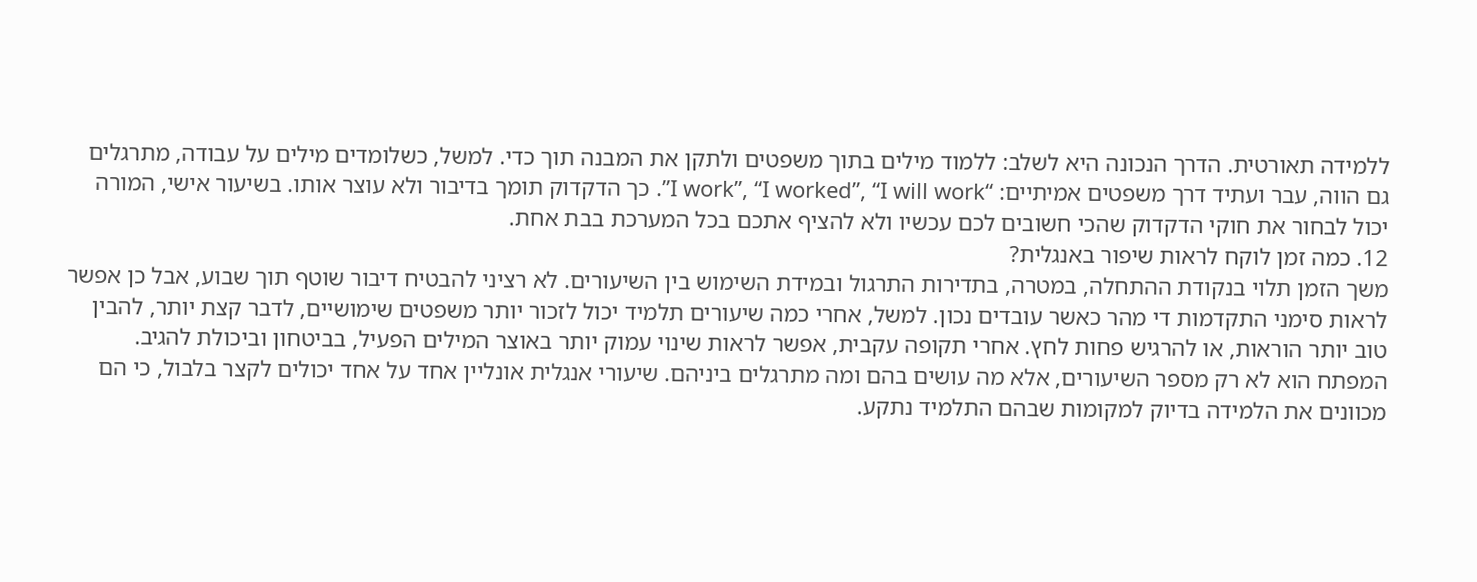ללמידה תאורטית. הדרך הנכונה היא לשלב: ללמוד מילים בתוך משפטים ולתקן את המבנה תוך כדי. למשל, כשלומדים מילים על עבודה, מתרגלים גם הווה, עבר ועתיד דרך משפטים אמיתיים: “I work”, “I worked”, “I will work”. כך הדקדוק תומך בדיבור ולא עוצר אותו. בשיעור אישי, המורה יכול לבחור את חוקי הדקדוק שהכי חשובים לכם עכשיו ולא להציף אתכם בכל המערכת בבת אחת.
12. כמה זמן לוקח לראות שיפור באנגלית?
משך הזמן תלוי בנקודת ההתחלה, במטרה, בתדירות התרגול ובמידת השימוש בין השיעורים. לא רציני להבטיח דיבור שוטף תוך שבוע, אבל כן אפשר לראות סימני התקדמות די מהר כאשר עובדים נכון. למשל, אחרי כמה שיעורים תלמיד יכול לזכור יותר משפטים שימושיים, לדבר קצת יותר, להבין טוב יותר הוראות, או להרגיש פחות לחץ. אחרי תקופה עקבית, אפשר לראות שינוי עמוק יותר באוצר המילים הפעיל, בביטחון וביכולת להגיב. המפתח הוא לא רק מספר השיעורים, אלא מה עושים בהם ומה מתרגלים ביניהם. שיעורי אנגלית אונליין אחד על אחד יכולים לקצר בלבול, כי הם מכוונים את הלמידה בדיוק למקומות שבהם התלמיד נתקע.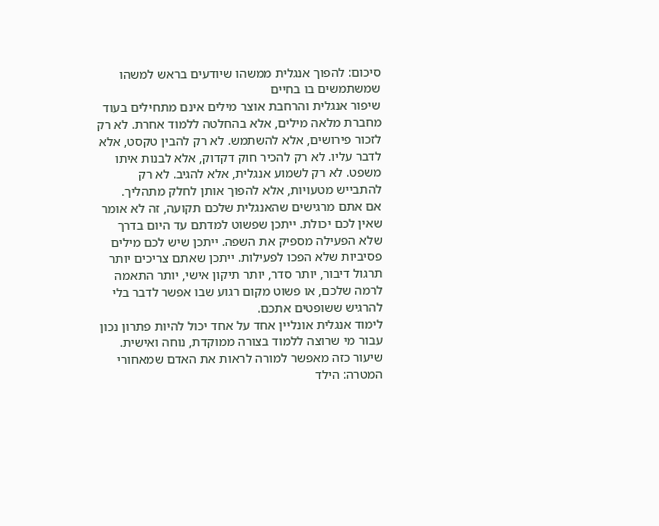סיכום: להפוך אנגלית ממשהו שיודעים בראש למשהו שמשתמשים בו בחיים
שיפור אנגלית והרחבת אוצר מילים אינם מתחילים בעוד מחברת מלאה מילים, אלא בהחלטה ללמוד אחרת. לא רק לזכור פירושים, אלא להשתמש. לא רק להבין טקסט, אלא לדבר עליו. לא רק להכיר חוק דקדוק, אלא לבנות איתו משפט. לא רק לשמוע אנגלית, אלא להגיב. לא רק להתבייש מטעויות, אלא להפוך אותן לחלק מתהליך.
אם אתם מרגישים שהאנגלית שלכם תקועה, זה לא אומר שאין לכם יכולת. ייתכן שפשוט למדתם עד היום בדרך שלא הפעילה מספיק את השפה. ייתכן שיש לכם מילים פסיביות שלא הפכו לפעילות. ייתכן שאתם צריכים יותר תרגול דיבור, יותר סדר, יותר תיקון אישי, יותר התאמה לרמה שלכם, או פשוט מקום רגוע שבו אפשר לדבר בלי להרגיש ששופטים אתכם.
לימוד אנגלית אונליין אחד על אחד יכול להיות פתרון נכון עבור מי שרוצה ללמוד בצורה ממוקדת, נוחה ואישית. שיעור כזה מאפשר למורה לראות את האדם שמאחורי המטרה: הילד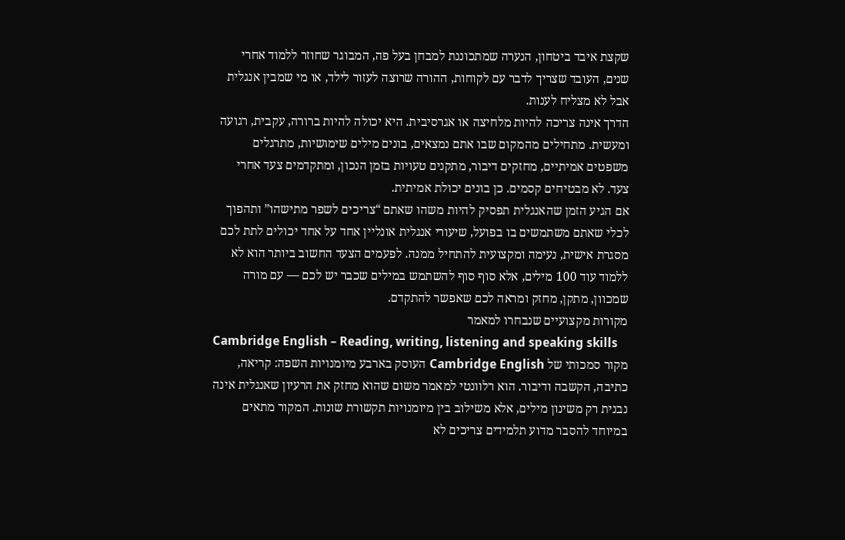שקצת איבד ביטחון, הנערה שמתכוננת למבחן בעל פה, המבוגר שחוזר ללמוד אחרי שנים, העובד שצריך לדבר עם לקוחות, ההורה שרוצה לעזור לילד, או מי שמבין אנגלית אבל לא מצליח לענות.
הדרך אינה צריכה להיות מלחיצה או אגרסיבית. היא יכולה להיות ברורה, עקבית, רגועה ומעשית. מתחילים מהמקום שבו אתם נמצאים, בונים מילים שימושיות, מתרגלים משפטים אמיתיים, מחזקים דיבור, מתקנים טעויות בזמן הנכון, ומתקדמים צעד אחרי צעד. לא מבטיחים קסמים. כן בונים יכולת אמיתית.
אם הגיע הזמן שהאנגלית תפסיק להיות משהו שאתם “צריכים לשפר מתישהו” ותהפוך לכלי שאתם משתמשים בו בפועל, שיעורי אנגלית אונליין אחד על אחד יכולים לתת לכם מסגרת אישית, נעימה ומקצועית להתחיל ממנה. לפעמים הצעד החשוב ביותר הוא לא ללמוד עוד 100 מילים, אלא סוף סוף להשתמש במילים שכבר יש לכם — עם מורה שמכוון, מתקן, מחזק ומראה לכם שאפשר להתקדם.
מקורות מקצועיים שנבחרו למאמר
Cambridge English – Reading, writing, listening and speaking skills
מקור סמכותי של Cambridge English העוסק בארבע מיומנויות השפה: קריאה, כתיבה, הקשבה ודיבור. הוא רלוונטי למאמר משום שהוא מחזק את הרעיון שאנגלית אינה נבנית רק משינון מילים, אלא משילוב בין מיומנויות תקשורת שונות. המקור מתאים במיוחד להסבר מדוע תלמידים צריכים לא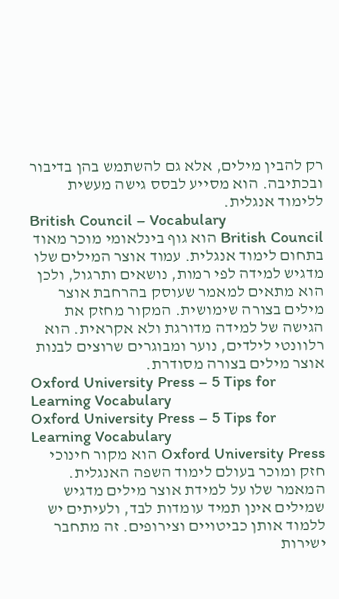רק להבין מילים, אלא גם להשתמש בהן בדיבור ובכתיבה. הוא מסייע לבסס גישה מעשית ללימוד אנגלית.
British Council – Vocabulary
British Council הוא גוף בינלאומי מוכר מאוד בתחום לימוד אנגלית. עמוד אוצר המילים שלו מדגיש למידה לפי רמות, נושאים ותרגול, ולכן הוא מתאים למאמר שעוסק בהרחבת אוצר מילים בצורה שימושית. המקור מחזק את הגישה של למידה מדורגת ולא אקראית. הוא רלוונטי לילדים, נוער ומבוגרים שרוצים לבנות אוצר מילים בצורה מסודרת.
Oxford University Press – 5 Tips for Learning Vocabulary
Oxford University Press – 5 Tips for Learning Vocabulary
Oxford University Press הוא מקור חינוכי חזק ומוכר בעולם לימוד השפה האנגלית. המאמר שלו על למידת אוצר מילים מדגיש שמילים אינן תמיד עומדות לבד, ולעיתים יש ללמוד אותן כביטויים וצירופים. זה מתחבר ישירות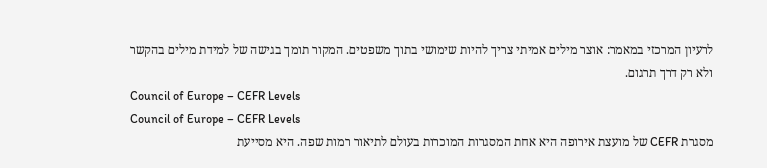לרעיון המרכזי במאמר: אוצר מילים אמיתי צריך להיות שימושי בתוך משפטים. המקור תומך בגישה של למידת מילים בהקשר ולא רק דרך תרגום.
Council of Europe – CEFR Levels
Council of Europe – CEFR Levels
מסגרת CEFR של מועצת אירופה היא אחת המסגרות המוכרות בעולם לתיאור רמות שפה. היא מסייעת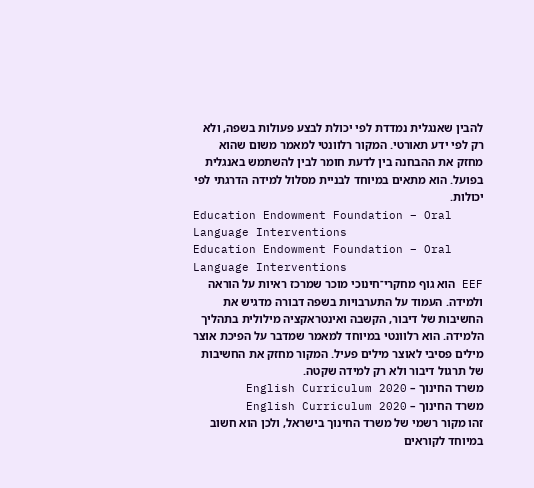להבין שאנגלית נמדדת לפי יכולת לבצע פעולות בשפה, ולא רק לפי ידע תאורטי. המקור רלוונטי למאמר משום שהוא מחזק את ההבחנה בין לדעת חומר לבין להשתמש באנגלית בפועל. הוא מתאים במיוחד לבניית מסלול למידה הדרגתי לפי יכולות.
Education Endowment Foundation – Oral Language Interventions
Education Endowment Foundation – Oral Language Interventions
EEF הוא גוף מחקרי־חינוכי מוכר שמרכז ראיות על הוראה ולמידה. העמוד על התערבויות בשפה דבורה מדגיש את החשיבות של דיבור, הקשבה ואינטראקציה מילולית בתהליך הלמידה. הוא רלוונטי במיוחד למאמר שמדבר על הפיכת אוצר מילים פסיבי לאוצר מילים פעיל. המקור מחזק את החשיבות של תרגול דיבור ולא רק למידה שקטה.
משרד החינוך – English Curriculum 2020
משרד החינוך – English Curriculum 2020
זהו מקור רשמי של משרד החינוך בישראל, ולכן הוא חשוב במיוחד לקוראים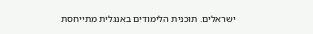ישראלים. תוכנית הלימודים באנגלית מתייחסת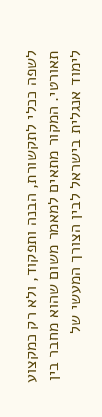לשפה ככלי לתקשורת, הבנה ותפקוד, ולא רק כמקצוע תאורטי. המקור מתאים למאמר משום שהוא מחבר בין לימוד אנגלית בישראל לבין הצורך המעשי של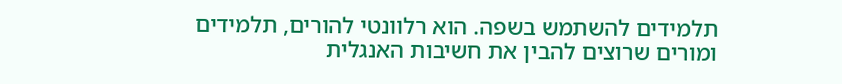תלמידים להשתמש בשפה. הוא רלוונטי להורים, תלמידים ומורים שרוצים להבין את חשיבות האנגלית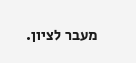מעבר לציון.